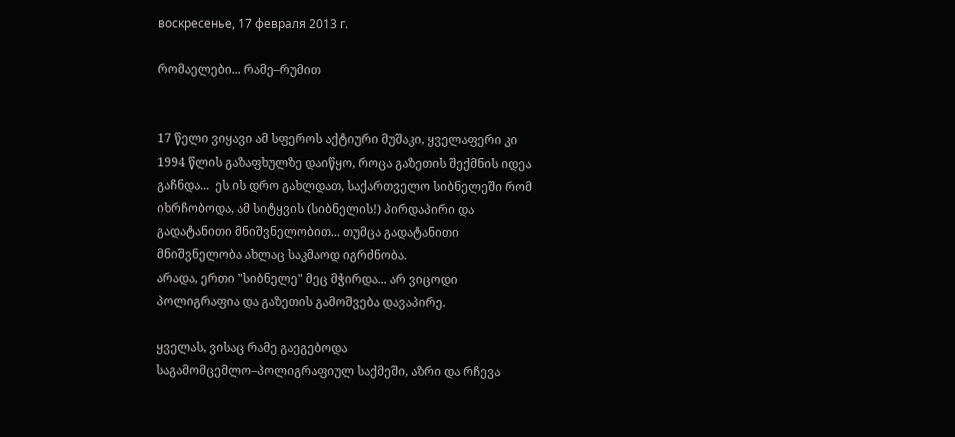воскресенье, 17 февраля 2013 г.

რომაელები... რამე–რუმით


17 წელი ვიყავი ამ სფეროს აქტიური მუშაკი, ყველაფერი კი 1994 წლის გაზაფხულზე დაიწყო, როცა გაზეთის შექმნის იდეა გაჩნდა...  ეს ის დრო გახლდათ, საქართველო სიბნელეში რომ იხრჩობოდა, ამ სიტყვის (სიბნელის!) პირდაპირი და გადატანითი მნიშვნელობით... თუმცა გადატანითი მნიშვნელობა ახლაც საკმაოდ იგრძნობა.
არადა, ერთი "სიბნელე" მეც მჭირდა... არ ვიცოდი პოლიგრაფია და გაზეთის გამოშვება დავაპირე.

ყველას, ვისაც რამე გაეგებოდა საგამომცემლო–პოლიგრაფიულ საქმეში, აზრი და რჩევა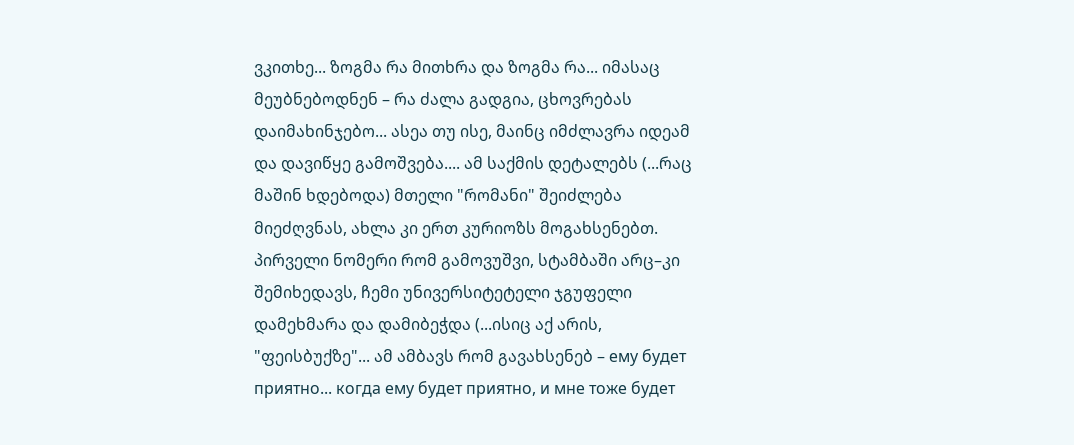ვკითხე... ზოგმა რა მითხრა და ზოგმა რა... იმასაც მეუბნებოდნენ – რა ძალა გადგია, ცხოვრებას დაიმახინჯებო... ასეა თუ ისე, მაინც იმძლავრა იდეამ და დავიწყე გამოშვება.... ამ საქმის დეტალებს (...რაც მაშინ ხდებოდა) მთელი "რომანი" შეიძლება მიეძღვნას, ახლა კი ერთ კურიოზს მოგახსენებთ.
პირველი ნომერი რომ გამოვუშვი, სტამბაში არც–კი შემიხედავს, ჩემი უნივერსიტეტელი ჯგუფელი დამეხმარა და დამიბეჭდა (...ისიც აქ არის, "ფეისბუქზე"... ამ ამბავს რომ გავახსენებ – ему будет приятно... когда ему будет приятно, и мне тоже будет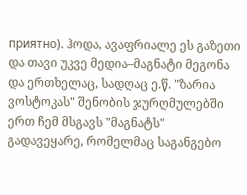приятно). ჰოდა, ავაფრიალე ეს გაზეთი და თავი უკვე მედია–მაგნატი მეგონა და ერთხელაც, სადღაც ე.წ. "ზარია ვოსტოკას" შენობის ჯურღმულებში ერთ ჩემ მსგავს "მაგნატს" გადავეყარე, რომელმაც საგანგებო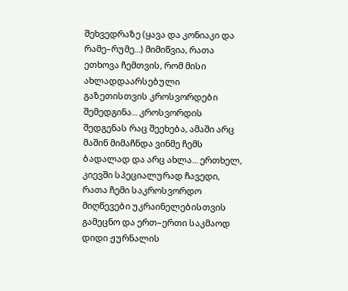შეხვედრაზე (ყავა და კონიაკი და რამე–რუმე...) მიმიწვია, რათა ეთხოვა ჩემთვის, რომ მისი ახლადდაარსებული გაზეთისთვის კროსვორდები შემედგინა... კროსვორდის შედგენას რაც შეეხება, ამაში არც მაშინ მიმაჩნდა ვინმე ჩემს ბადალად და არც ახლა... ერთხელ, კიევში სპეციალურად ჩავედი, რათა ჩემი საკროსვორდო მიღწევები უკრაინელებისთვის გამეცნო და ერთ–ერთი საკმაოდ დიდი ჟურნალის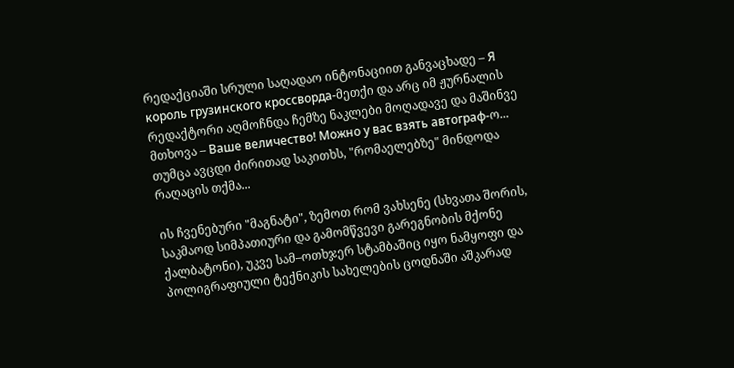რედაქციაში სრული საღადაო ინტონაციით განვაცხადე – Я король грузинского кроссворда-მეთქი და არც იმ ჟურნალის რედაქტორი აღმოჩნდა ჩემზე ნაკლები მოღადავე და მაშინვე მთხოვა – Ваше величество! Можно у вас взять автограф-ო... თუმცა ავცდი ძირითად საკითხს, "რომაელებზე" მინდოდა რაღაცის თქმა...

ის ჩვენებური "მაგნატი", ზემოთ რომ ვახსენე (სხვათა შორის, საკმაოდ სიმპათიური და გამომწვევი გარეგნობის მქონე ქალბატონი), უკვე სამ–ოთხჯერ სტამბაშიც იყო ნამყოფი და პოლიგრაფიული ტექნიკის სახელების ცოდნაში აშკარად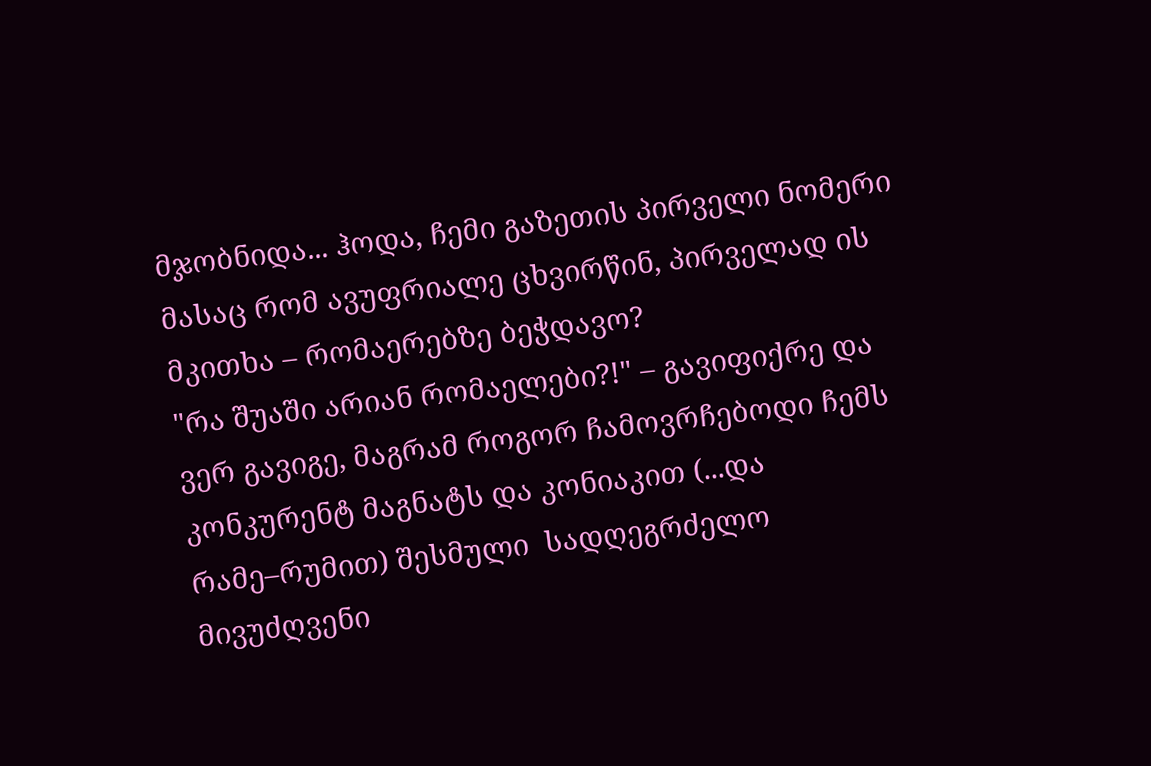მჯობნიდა... ჰოდა, ჩემი გაზეთის პირველი ნომერი მასაც რომ ავუფრიალე ცხვირწინ, პირველად ის მკითხა – რომაერებზე ბეჭდავო?
"რა შუაში არიან რომაელები?!" – გავიფიქრე და ვერ გავიგე, მაგრამ როგორ ჩამოვრჩებოდი ჩემს კონკურენტ მაგნატს და კონიაკით (...და რამე–რუმით) შესმული  სადღეგრძელო მივუძღვენი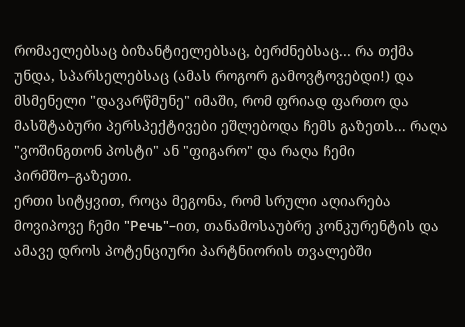რომაელებსაც ბიზანტიელებსაც, ბერძნებსაც... რა თქმა უნდა, სპარსელებსაც (ამას როგორ გამოვტოვებდი!) და მსმენელი "დავარწმუნე" იმაში, რომ ფრიად ფართო და მასშტაბური პერსპექტივები ეშლებოდა ჩემს გაზეთს... რაღა "ვოშინგთონ პოსტი" ან "ფიგარო" და რაღა ჩემი პირმშო–გაზეთი.
ერთი სიტყვით, როცა მეგონა, რომ სრული აღიარება მოვიპოვე ჩემი "Речь"–ით, თანამოსაუბრე კონკურენტის და ამავე დროს პოტენციური პარტნიორის თვალებში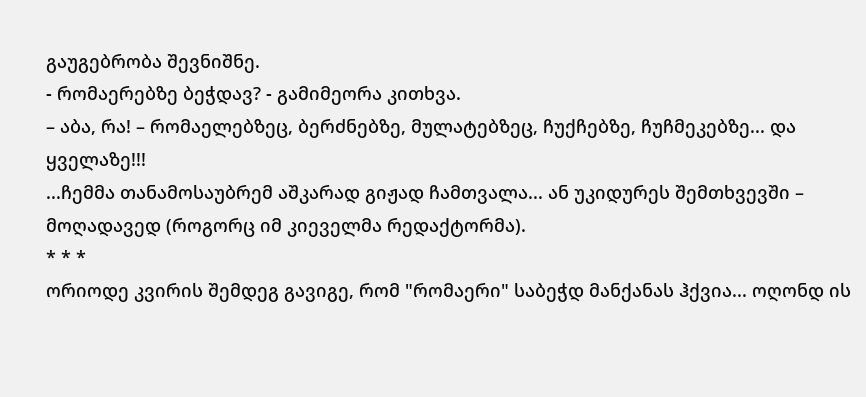გაუგებრობა შევნიშნე.
- რომაერებზე ბეჭდავ? - გამიმეორა კითხვა.
– აბა, რა! – რომაელებზეც, ბერძნებზე, მულატებზეც, ჩუქჩებზე, ჩუჩმეკებზე... და ყველაზე!!!
...ჩემმა თანამოსაუბრემ აშკარად გიჟად ჩამთვალა... ან უკიდურეს შემთხვევში – მოღადავედ (როგორც იმ კიეველმა რედაქტორმა).
* * *
ორიოდე კვირის შემდეგ გავიგე, რომ "რომაერი" საბეჭდ მანქანას ჰქვია... ოღონდ ის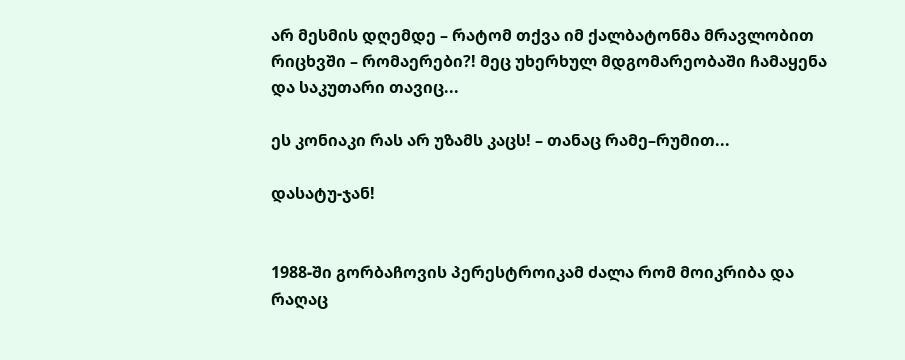არ მესმის დღემდე – რატომ თქვა იმ ქალბატონმა მრავლობით რიცხვში – რომაერები?! მეც უხერხულ მდგომარეობაში ჩამაყენა და საკუთარი თავიც...

ეს კონიაკი რას არ უზამს კაცს! – თანაც რამე–რუმით...

დასატუ-ჯან!


1988-ში გორბაჩოვის პერესტროიკამ ძალა რომ მოიკრიბა და რაღაც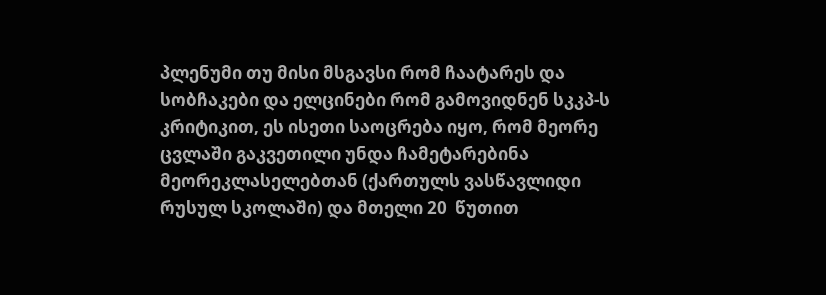პლენუმი თუ მისი მსგავსი რომ ჩაატარეს და სობჩაკები და ელცინები რომ გამოვიდნენ სკკპ-ს კრიტიკით, ეს ისეთი საოცრება იყო, რომ მეორე ცვლაში გაკვეთილი უნდა ჩამეტარებინა მეორეკლასელებთან (ქართულს ვასწავლიდი რუსულ სკოლაში) და მთელი 20  წუთით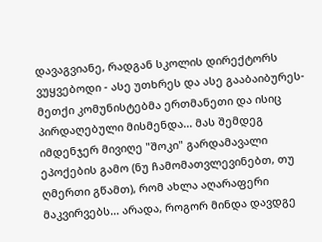დავაგვიანე, რადგან სკოლის დირექტორს ვუყვებოდი - ასე უთხრეს და ასე გააბაიბურეს-მეთქი კომუნისტებმა ერთმანეთი და ისიც პირდაღებული მისმენდა... მას შემდეგ იმდენჯერ მივიღე "შოკი" გარდამავალი ეპოქების გამო (ნუ ჩამომათვლევინებთ, თუ ღმერთი გწამთ), რომ ახლა აღარაფერი მაკვირვებს... არადა, როგორ მინდა დავდგე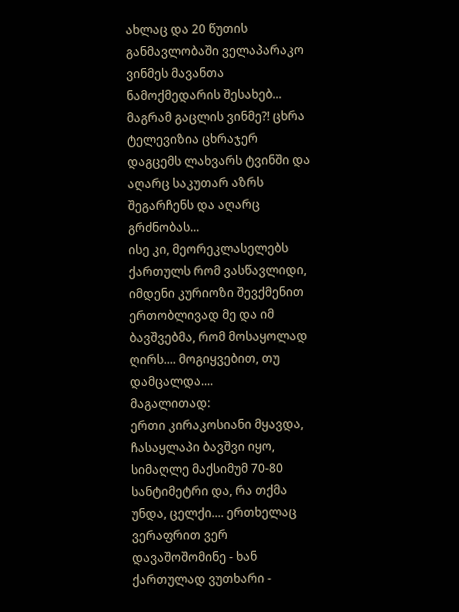ახლაც და 20 წუთის განმავლობაში ველაპარაკო ვინმეს მავანთა ნამოქმედარის შესახებ... მაგრამ გაცლის ვინმე?! ცხრა ტელევიზია ცხრაჯერ დაგცემს ლახვარს ტვინში და აღარც საკუთარ აზრს შეგარჩენს და აღარც გრძნობას...
ისე კი, მეორეკლასელებს ქართულს რომ ვასწავლიდი, იმდენი კურიოზი შევქმენით ერთობლივად მე და იმ ბავშვებმა, რომ მოსაყოლად ღირს.... მოგიყვებით, თუ დამცალდა....
მაგალითად:
ერთი კირაკოსიანი მყავდა, ჩასაყლაპი ბავშვი იყო, სიმაღლე მაქსიმუმ 70-80 სანტიმეტრი და, რა თქმა უნდა, ცელქი.... ერთხელაც ვერაფრით ვერ დავაშოშომინე - ხან ქართულად ვუთხარი -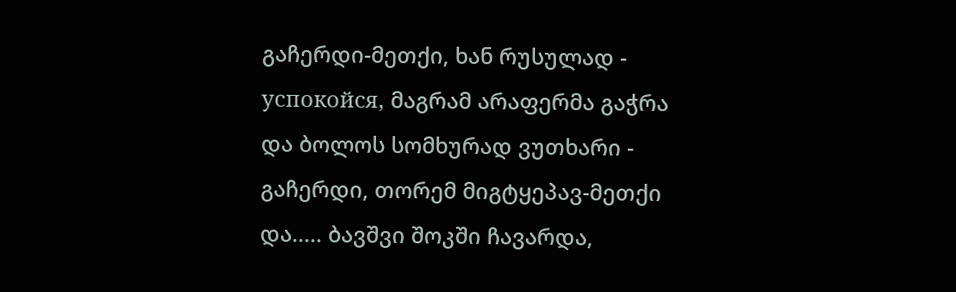გაჩერდი-მეთქი, ხან რუსულად - успокойся, მაგრამ არაფერმა გაჭრა და ბოლოს სომხურად ვუთხარი - გაჩერდი, თორემ მიგტყეპავ-მეთქი და..... ბავშვი შოკში ჩავარდა,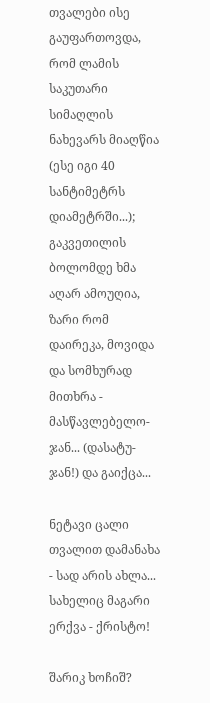თვალები ისე გაუფართოვდა, რომ ლამის საკუთარი სიმაღლის ნახევარს მიაღწია (ესე იგი 40 სანტიმეტრს დიამეტრში...); გაკვეთილის ბოლომდე ხმა აღარ ამოუღია, ზარი რომ დაირეკა, მოვიდა და სომხურად მითხრა - მასწავლებელო-ჯან... (დასატუ-ჯან!) და გაიქცა...

ნეტავი ცალი თვალით დამანახა - სად არის ახლა... სახელიც მაგარი ერქვა - ქრისტო!

შარიკ ხოჩიშ?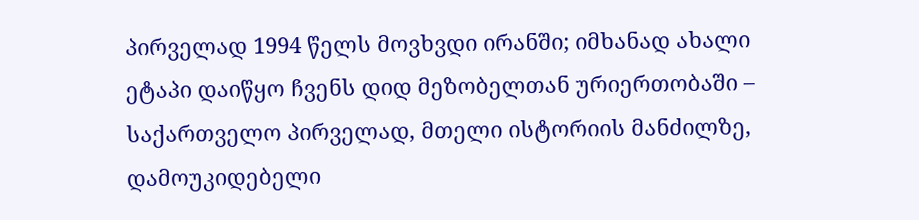პირველად 1994 წელს მოვხვდი ირანში; იმხანად ახალი ეტაპი დაიწყო ჩვენს დიდ მეზობელთან ურიერთობაში – საქართველო პირველად, მთელი ისტორიის მანძილზე, დამოუკიდებელი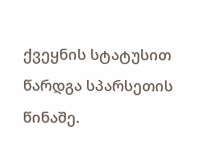ქვეყნის სტატუსით წარდგა სპარსეთის წინაშე.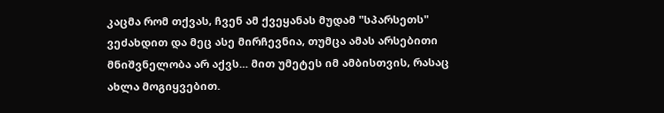კაცმა რომ თქვას, ჩვენ ამ ქვეყანას მუდამ "სპარსეთს" ვეძახდით და მეც ასე მირჩევნია, თუმცა ამას არსებითი მნიშვნელობა არ აქვს... მით უმეტეს იმ ამბისთვის, რასაც ახლა მოგიყვებით.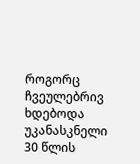როგორც ჩვეულებრივ ხდებოდა უკანასკნელი 30 წლის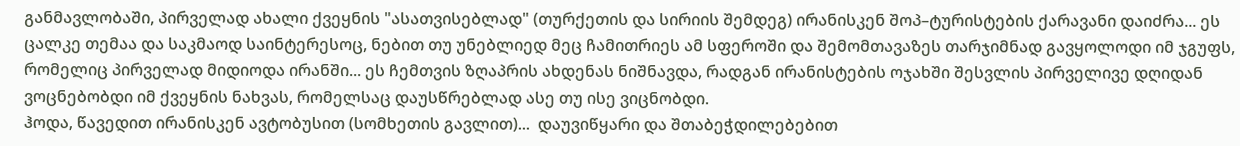განმავლობაში, პირველად ახალი ქვეყნის "ასათვისებლად" (თურქეთის და სირიის შემდეგ) ირანისკენ შოპ–ტურისტების ქარავანი დაიძრა... ეს ცალკე თემაა და საკმაოდ საინტერესოც, ნებით თუ უნებლიედ მეც ჩამითრიეს ამ სფეროში და შემომთავაზეს თარჯიმნად გავყოლოდი იმ ჯგუფს, რომელიც პირველად მიდიოდა ირანში... ეს ჩემთვის ზღაპრის ახდენას ნიშნავდა, რადგან ირანისტების ოჯახში შესვლის პირველივე დღიდან ვოცნებობდი იმ ქვეყნის ნახვას, რომელსაც დაუსწრებლად ასე თუ ისე ვიცნობდი.
ჰოდა, წავედით ირანისკენ ავტობუსით (სომხეთის გავლით)...  დაუვიწყარი და შთაბეჭდილებებით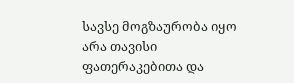სავსე მოგზაურობა იყო არა თავისი ფათერაკებითა და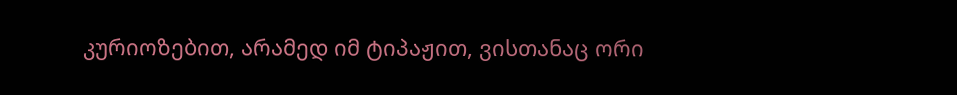კურიოზებით, არამედ იმ ტიპაჟით, ვისთანაც ორი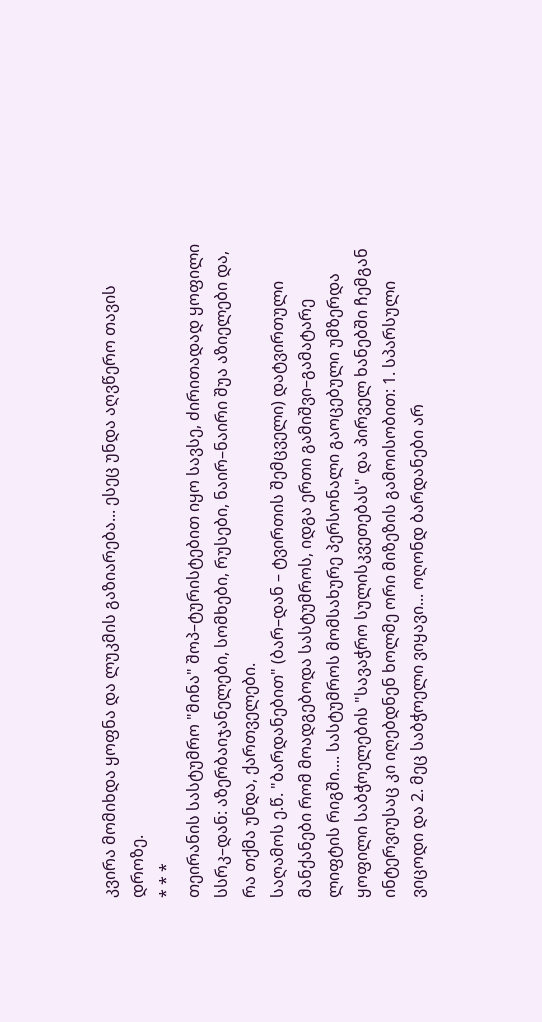კვირა მომიხდა ყოფნა და ლუკმის გაზიარება... ესეც უნდა აღვწერო თავის დროზე.
* * *
თეირანის სასტუმრო "მინა" შოპ–ტურისტებით იყო სავსე, ძირითადად ყოფილი სსრკ–დან: აზერბაიჯანელები, სომხები, რუსები, ნაირ–ნაირი შუა აზიელები და, რა თქმა უნდა, ქართველები.
საღამოს ე.წ. "ბარდანებით" (ბარ–დან – ტვირთის შემცველი) დატვირთული მანქანები რომ მოადგებოდა სასტუმროს, იდგა ერთი გამიშვი–გამატარე ლიფტის რიგში.... სასტუმროს მომსახურე პერსონალი გაოცებული უმზერდა ყოფილი საბჭოელების "სავაჭრო სულისკვეთებას" და პირველ ხანებში ჩემგან ინტერვიუსაც კი იღებდნენ ხოლმე ორი მიზეზის გამოისობით: 1. სპარსული ვიცოდი და 2. მეც საბჭოელი ვიყავი... ოღონდ ბარდანები არ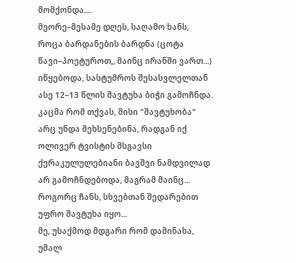მომქონდა....
მეორე–მესამე დღეს, საღამო ხანს, როცა ბარდანების ბარდნა (ცოტა წავი–პოეტუროთ,, მაინც ირანში ვართ...) იწყებოდა, სასტუმროს შესასვლელთან ასე 12–13 წლის შავტუხა ბიჭი გამოჩნდა. კაცმა რომ თქვას, მისი "შავტუხობა" არც უნდა მეხსენებინა, რადგან იქ ოლივერ ტვისტის მსგავსი ქერაკულულებიანი ბავშვი ნამდვილად არ გამოჩნდებოდა, მაგრამ მაინც... როგორც ჩანს, სხვებთან შედარებით უფრო შავტუხა იყო...
მე, უსაქმოდ მდგარი რომ დამინახა, უმალ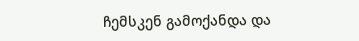ჩემსკენ გამოქანდა და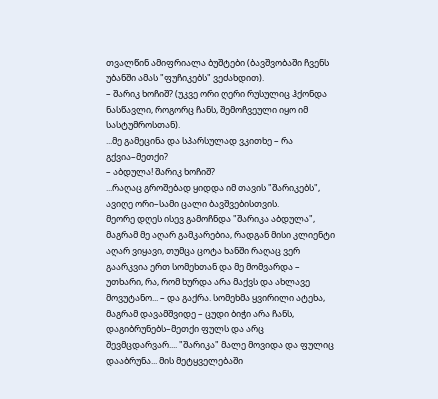თვალწინ ამიფრიალა ბუშტები (ბავშვობაში ჩვენს უბანში ამას "ფუჩიკებს" ვეძახდით).
– შარიკ ხოჩიშ? (უკვე ორი ღერი რუსულიც ჰქონდა ნასწავლი, როგორც ჩანს, შემოჩვეული იყო იმ სასტუმროსთან).
...მე გამეცინა და სპარსულად ვკითხე – რა გქვია–მეთქი?
– აბდულა! შარიკ ხოჩიშ?
...რაღაც გროშებად ყიდდა იმ თავის "შარიკებს", ავიღე ორი–სამი ცალი ბავშვებისთვის.
მეორე დღეს ისევ გამოჩნდა "შარიკა აბდულა", მაგრამ მე აღარ გამკარებია, რადგან მისი კლიენტი აღარ ვიყავი, თუმცა ცოტა ხანში რაღაც ვერ გაარკვია ერთ სომეხთან და მე მომვარდა – უთხარი, რა, რომ ხურდა არა მაქვს და ახლავე მოვუტანო... – და გაქრა. სომეხმა ყვირილი ატეხა, მაგრამ დავამშვიდე – ცუდი ბიჭი არა ჩანს, დაგიბრუნებს–მეთქი ფულს და არც შევმცდარვარ.... "შარიკა" მალე მოვიდა და ფულიც დააბრუნა... მის მეტყველებაში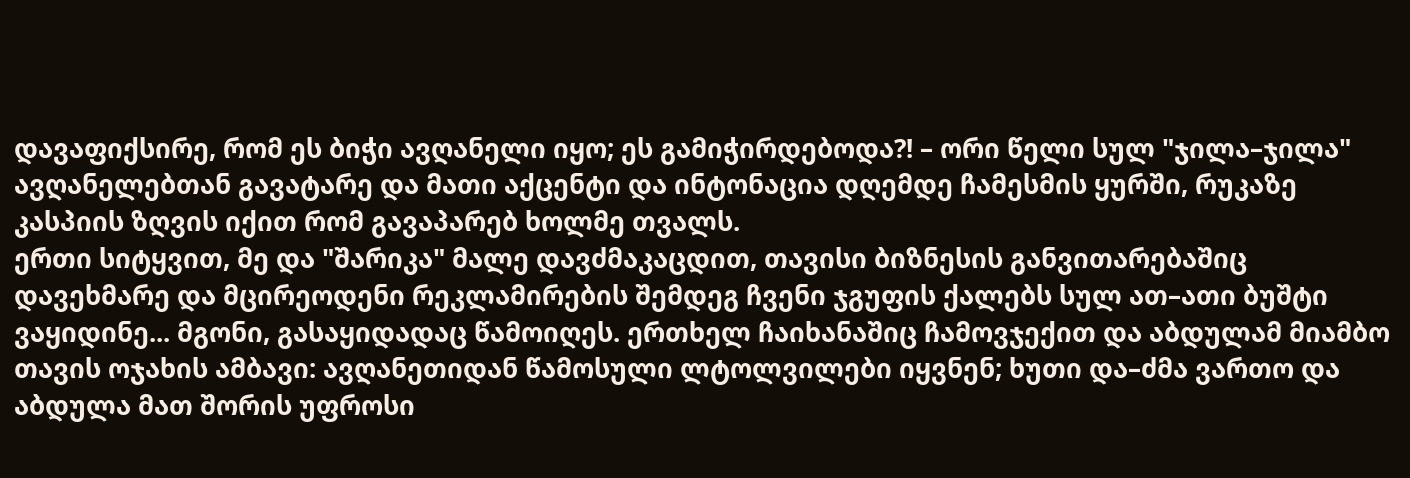დავაფიქსირე, რომ ეს ბიჭი ავღანელი იყო; ეს გამიჭირდებოდა?! – ორი წელი სულ "ჯილა–ჯილა" ავღანელებთან გავატარე და მათი აქცენტი და ინტონაცია დღემდე ჩამესმის ყურში, რუკაზე კასპიის ზღვის იქით რომ გავაპარებ ხოლმე თვალს.
ერთი სიტყვით, მე და "შარიკა" მალე დავძმაკაცდით, თავისი ბიზნესის განვითარებაშიც დავეხმარე და მცირეოდენი რეკლამირების შემდეგ ჩვენი ჯგუფის ქალებს სულ ათ–ათი ბუშტი ვაყიდინე... მგონი, გასაყიდადაც წამოიღეს. ერთხელ ჩაიხანაშიც ჩამოვჯექით და აბდულამ მიამბო თავის ოჯახის ამბავი: ავღანეთიდან წამოსული ლტოლვილები იყვნენ; ხუთი და–ძმა ვართო და აბდულა მათ შორის უფროსი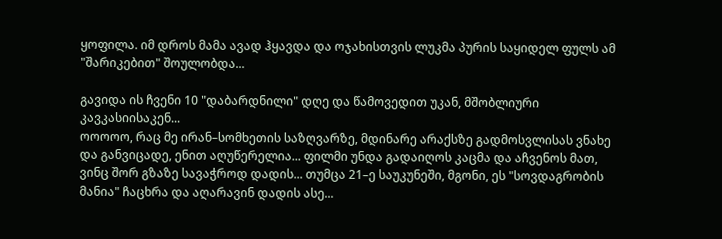ყოფილა. იმ დროს მამა ავად ჰყავდა და ოჯახისთვის ლუკმა პურის საყიდელ ფულს ამ "შარიკებით" შოულობდა...

გავიდა ის ჩვენი 10 "დაბარდნილი" დღე და წამოვედით უკან, მშობლიური კავკასიისაკენ...
ოოოოო, რაც მე ირან–სომხეთის საზღვარზე, მდინარე არაქსზე გადმოსვლისას ვნახე და განვიცადე, ენით აღუწერელია... ფილმი უნდა გადაიღოს კაცმა და აჩვენოს მათ, ვინც შორ გზაზე სავაჭროდ დადის... თუმცა 21–ე საუკუნეში, მგონი, ეს "სოვდაგრობის მანია" ჩაცხრა და აღარავინ დადის ასე...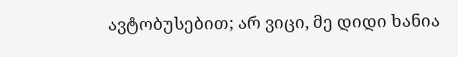ავტობუსებით; არ ვიცი, მე დიდი ხანია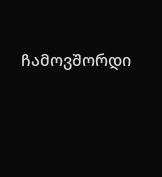ჩამოვშორდი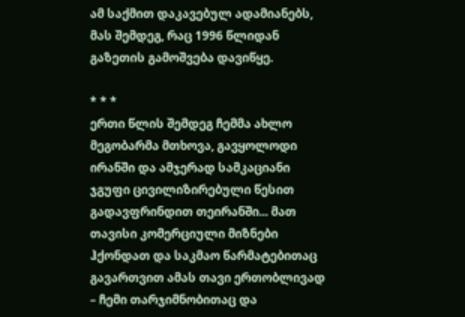ამ საქმით დაკავებულ ადამიანებს, მას შემდეგ, რაც 1996 წლიდან გაზეთის გამოშვება დავიწყე.

* * *
ერთი წლის შემდეგ ჩემმა ახლო მეგობარმა მთხოვა, გავყოლოდი ირანში და ამჯერად სამკაციანი ჯგუფი ცივილიზირებული წესით გადავფრინდით თეირანში... მათ თავისი კომერციული მიზნები ჰქონდათ და საკმაო წარმატებითაც გავართვით ამას თავი ერთობლივად – ჩემი თარჯიმნობითაც და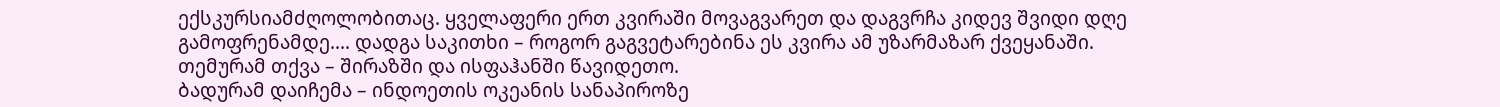ექსკურსიამძღოლობითაც. ყველაფერი ერთ კვირაში მოვაგვარეთ და დაგვრჩა კიდევ შვიდი დღე გამოფრენამდე.... დადგა საკითხი – როგორ გაგვეტარებინა ეს კვირა ამ უზარმაზარ ქვეყანაში.
თემურამ თქვა – შირაზში და ისფაჰანში წავიდეთო.
ბადურამ დაიჩემა – ინდოეთის ოკეანის სანაპიროზე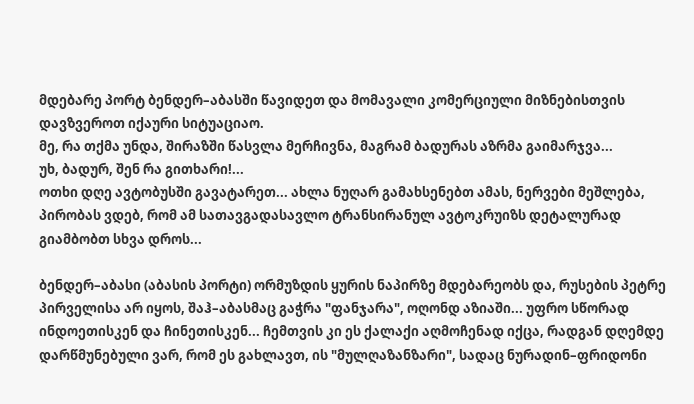მდებარე პორტ ბენდერ–აბასში წავიდეთ და მომავალი კომერციული მიზნებისთვის დავზვეროთ იქაური სიტუაციაო.
მე, რა თქმა უნდა, შირაზში წასვლა მერჩივნა, მაგრამ ბადურას აზრმა გაიმარჯვა...
უხ, ბადურ, შენ რა გითხარი!...
ოთხი დღე ავტობუსში გავატარეთ... ახლა ნუღარ გამახსენებთ ამას, ნერვები მეშლება, პირობას ვდებ, რომ ამ სათავგადასავლო ტრანსირანულ ავტოკრუიზს დეტალურად გიამბობთ სხვა დროს...

ბენდერ–აბასი (აბასის პორტი) ორმუზდის ყურის ნაპირზე მდებარეობს და, რუსების პეტრე პირველისა არ იყოს, შაჰ–აბასმაც გაჭრა "ფანჯარა", ოღონდ აზიაში... უფრო სწორად ინდოეთისკენ და ჩინეთისკენ... ჩემთვის კი ეს ქალაქი აღმოჩენად იქცა, რადგან დღემდე დარწმუნებული ვარ, რომ ეს გახლავთ, ის "მულღაზანზარი", სადაც ნურადინ–ფრიდონი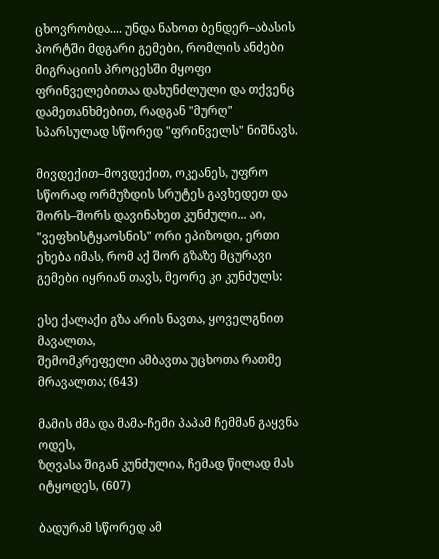ცხოვრობდა.... უნდა ნახოთ ბენდერ–აბასის პორტში მდგარი გემები, რომლის ანძები მიგრაციის პროცესში მყოფი ფრინველებითაა დახუნძლული და თქვენც დამეთანხმებით, რადგან "მურღ" სპარსულად სწორედ "ფრინველს" ნიშნავს.

მივდექით–მოვდექით, ოკეანეს, უფრო სწორად ორმუზდის სრუტეს გავხედეთ და შორს–შორს დავინახეთ კუნძული... აი, "ვეფხისტყაოსნის" ორი ეპიზოდი, ერთი ეხება იმას, რომ აქ შორ გზაზე მცურავი გემები იყრიან თავს, მეორე კი კუნძულს:

ესე ქალაქი გზა არის ნავთა, ყოველგნით მავალთა,
შემომკრეფელი ამბავთა უცხოთა რათმე მრავალთა; (643)

მამის ძმა და მამა-ჩემი პაპამ ჩემმან გაყვნა ოდეს,
ზღვასა შიგან კუნძულია, ჩემად წილად მას იტყოდეს, (607)

ბადურამ სწორედ ამ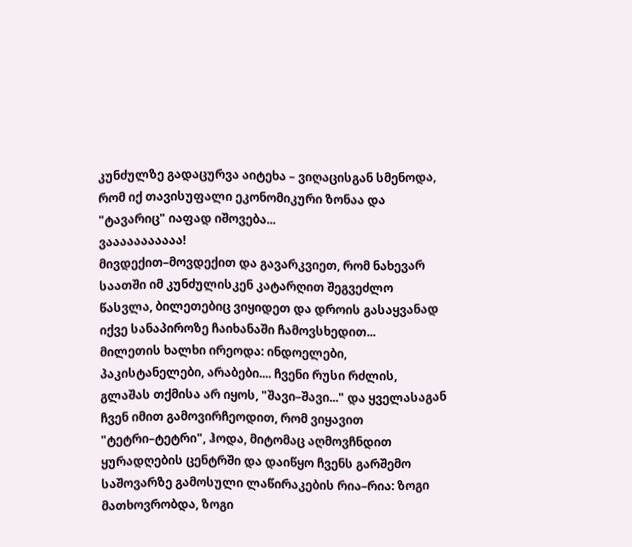კუნძულზე გადაცურვა აიტეხა – ვიღაცისგან სმენოდა, რომ იქ თავისუფალი ეკონომიკური ზონაა და "ტავარიც" იაფად იშოვება...
ვააააააააააა!
მივდექით–მოვდექით და გავარკვიეთ, რომ ნახევარ საათში იმ კუნძულისკენ კატარღით შეგვეძლო წასვლა, ბილეთებიც ვიყიდეთ და დროის გასაყვანად იქვე სანაპიროზე ჩაიხანაში ჩამოვსხედით...
მილეთის ხალხი ირეოდა: ინდოელები, პაკისტანელები, არაბები.... ჩვენი რუსი რძლის, გლაშას თქმისა არ იყოს, "შავი–შავი..." და ყველასაგან ჩვენ იმით გამოვირჩეოდით, რომ ვიყავით "ტეტრი–ტეტრი", ჰოდა, მიტომაც აღმოვჩნდით ყურადღების ცენტრში და დაიწყო ჩვენს გარშემო საშოვარზე გამოსული ლაწირაკების რია–რია: ზოგი მათხოვრობდა, ზოგი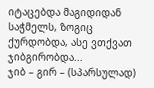იტაცებდა მაგიდიდან საჭმელს, ზოგიც ქურდობდა, ასე ვთქვათ ჯიბგირობდა...
ჯიბ – გირ – (სპარსულად)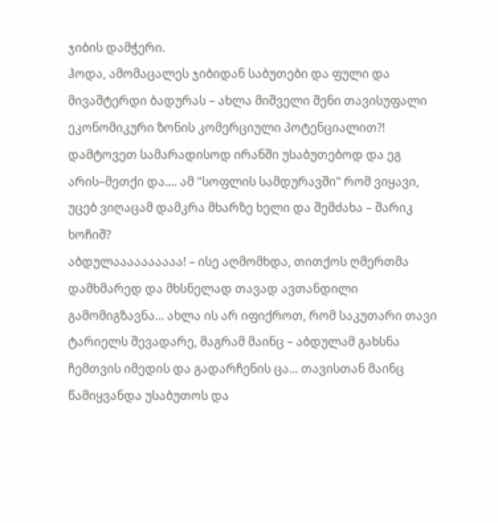ჯიბის დამჭერი.
ჰოდა, ამომაცალეს ჯიბიდან საბუთები და ფული და მივაშტერდი ბადურას – ახლა მიშველი შენი თავისუფალი ეკონომიკური ზონის კომერციული პოტენციალით?! დამტოვეთ სამარადისოდ ირანში უსაბუთებოდ და ეგ არის–მეთქი და.... ამ "სოფლის სამდურავში" რომ ვიყავი, უცებ ვიღაცამ დამკრა მხარზე ხელი და შემძახა – შარიკ ხოჩიშ?
აბდულაააააააააა! – ისე აღმომხდა, თითქოს ღმერთმა დამხმარედ და მხსნელად თავად ავთანდილი გამომიგზავნა... ახლა ის არ იფიქროთ, რომ საკუთარი თავი ტარიელს შევადარე, მაგრამ მაინც – აბდულამ გახსნა ჩემთვის იმედის და გადარჩენის ცა... თავისთან მაინც წამიყვანდა უსაბუთოს და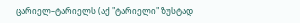ცარიელ–ტარიელს (აქ "ტარიელი" ზუსტად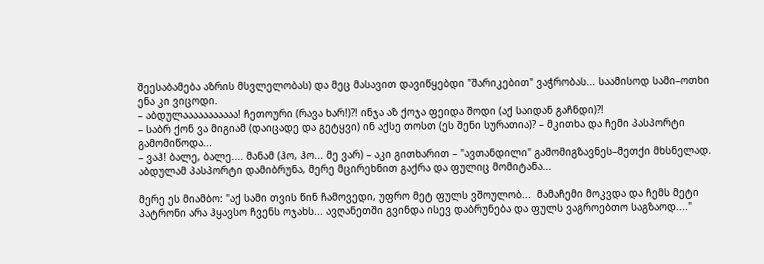შეესაბამება აზრის მსვლელობას) და მეც მასავით დავიწყებდი "შარიკებით" ვაჭრობას... საამისოდ სამი–ოთხი ენა კი ვიცოდი.
– აბდულააააააააააა! ჩეთოური (რავა ხარ!)?! ინჯა აზ ქოჯა ფეიდა შოდი (აქ საიდან გაჩნდი)?!
– საბრ ქონ ვა მიგიამ (დაიცადე და გეტყვი) ინ აქსე თოსთ (ეს შენი სურათია)? – მკითხა და ჩემი პასპორტი გამომიწოდა...
– ვაჰ! ბალე, ბალე.... მანამ (ჰო, ჰო... მე ვარ) – აკი გითხარით – "ავთანდილი" გამომიგზავნეს–მეთქი მხსნელად.
აბდულამ პასპორტი დამიბრუნა, მერე მცირეხნით გაქრა და ფულიც მომიტანა...

მერე ეს მიამბო: "აქ სამი თვის წინ ჩამოვედი, უფრო მეტ ფულს ვშოულობ...  მამაჩემი მოკვდა და ჩემს მეტი პატრონი არა ჰყავსო ჩვენს ოჯახს... ავღანეთში გვინდა ისევ დაბრუნება და ფულს ვაგროებთო საგზაოდ...."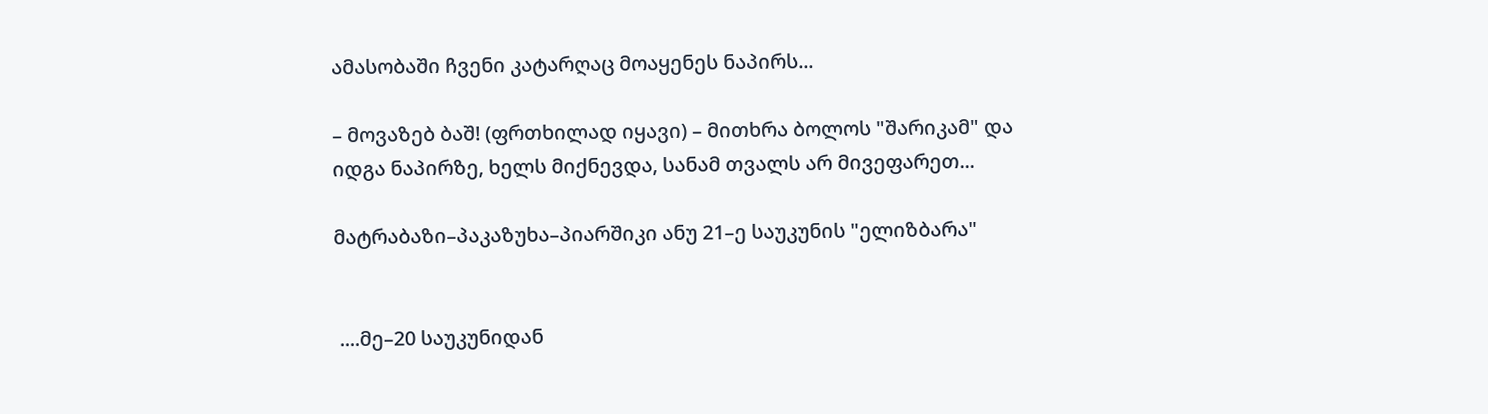ამასობაში ჩვენი კატარღაც მოაყენეს ნაპირს...

– მოვაზებ ბაშ! (ფრთხილად იყავი) – მითხრა ბოლოს "შარიკამ" და იდგა ნაპირზე, ხელს მიქნევდა, სანამ თვალს არ მივეფარეთ...

მატრაბაზი–პაკაზუხა–პიარშიკი ანუ 21–ე საუკუნის "ელიზბარა"


 ....მე–20 საუკუნიდან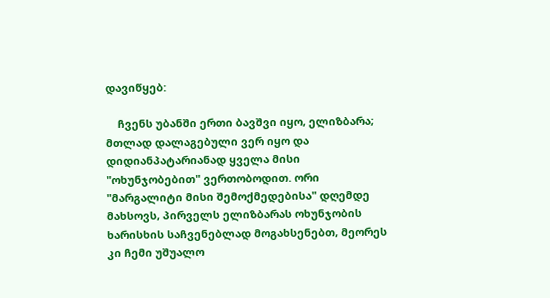დავიწყებ:

    ჩვენს უბანში ერთი ბავშვი იყო, ელიზბარა; მთლად დალაგებული ვერ იყო და დიდიანპატარიანად ყველა მისი "ოხუნჯობებით" ვერთობოდით. ორი "მარგალიტი მისი შემოქმედებისა" დღემდე მახსოვს, პირველს ელიზბარას ოხუნჯობის ხარისხის საჩვენებლად მოგახსენებთ, მეორეს კი ჩემი უშუალო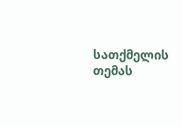სათქმელის თემას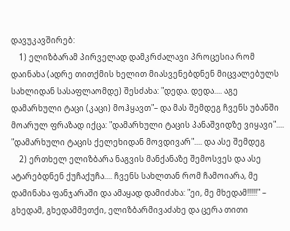დავუკავშირებ:
    1) ელიზბარამ პირველად დამკრძალავი პროცესია რომ დაინახა (ადრე თითქმის ხელით მიასვენებდნენ მიცვალებულს სახლიდან სასაფლაომდე) შესძახა: "დედა. დედა.... აგე დამარხული ტაცი (კაცი) მოჰყავთ"– და მას შემდეგ ჩვენს უბანში მოარულ ფრაზად იქცა: "დამარხული ტაცის პანაშვიდზე ვიყავი".... "დამარხული ტაცის ქელეხიდან მოვდივარ".... და ასე შემდეგ
    2) ერთხელ ელიზბარა ნაგვის მანქანაზე შემოსვეს და ასე ატარებდნენ ქუჩაქუჩა.... ჩვენს სახლთან რომ ჩამოიარა, მე დამინახა ფანჯარაში და ამაყად დამიძახა: "ეი, მე მხედამ!!!!!" – გხედამ, გხედამმეთქი, ელიზბარმივაძახე და ცერა თითი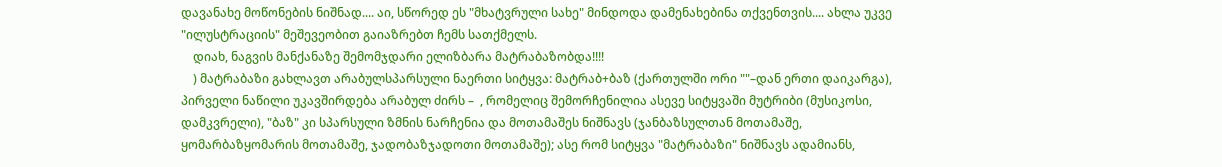დავანახე მოწონების ნიშნად.... აი, სწორედ ეს "მხატვრული სახე" მინდოდა დამენახებინა თქვენთვის.... ახლა უკვე "ილუსტრაციის" მეშევეობით გაიაზრებთ ჩემს სათქმელს.
    დიახ, ნაგვის მანქანაზე შემომჯდარი ელიზბარა მატრაბაზობდა!!!!
    ) მატრაბაზი გახლავთ არაბულსპარსული ნაერთი სიტყვა: მატრაბ+ბაზ (ქართულში ორი ""–დან ერთი დაიკარგა), პირველი ნაწილი უკავშირდება არაბულ ძირს –  , რომელიც შემორჩენილია ასევე სიტყვაში მუტრიბი (მუსიკოსი, დამკვრელი), "ბაზ" კი სპარსული ზმნის ნარჩენია და მოთამაშეს ნიშნავს (ჯანბაზსულთან მოთამაშე, ყომარბაზყომარის მოთამაშე, ჯადობაზჯადოთი მოთამაშე); ასე რომ სიტყვა "მატრაბაზი" ნიშნავს ადამიანს,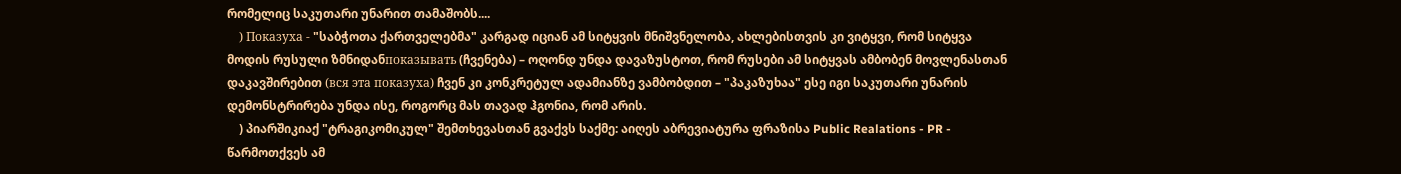რომელიც საკუთარი უნარით თამაშობს....
    ) Показуха - "საბჭოთა ქართველებმა" კარგად იციან ამ სიტყვის მნიშვნელობა, ახლებისთვის კი ვიტყვი, რომ სიტყვა მოდის რუსული ზმნიდანпоказывать (ჩვენება) – ოღონდ უნდა დავაზუსტოთ, რომ რუსები ამ სიტყვას ამბობენ მოვლენასთან დაკავშირებით (вся эта показуха) ჩვენ კი კონკრეტულ ადამიანზე ვამბობდით – "პაკაზუხაა" ესე იგი საკუთარი უნარის დემონსტრირება უნდა ისე, როგორც მას თავად ჰგონია, რომ არის.
    ) პიარშიკიაქ "ტრაგიკომიკულ" შემთხევასთან გვაქვს საქმე: აიღეს აბრევიატურა ფრაზისა Public Realations - PR - წარმოთქვეს ამ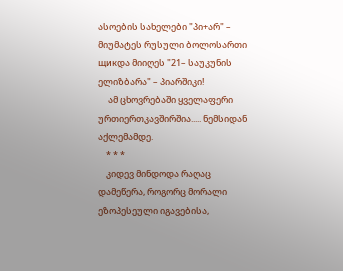ასოების სახელები "პი+არ" – მიუმატეს რუსული ბოლოსართი щикდა მიიღეს "21– საუკუნის ელიზბარა" – პიარშიკი!
     ამ ცხოვრებაში ყველაფერი ურთიერთკავშირშია..... ნემსიდან აქლემამდე.
    * * *
    კიდევ მინდოდა რაღაც დამეწერა, როგორც მორალი ეზოპესეული იგავებისა,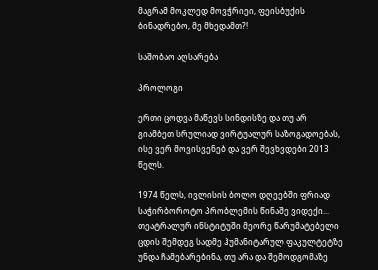მაგრამ მოკლედ მოვჭრიეი, ფეისბუქის ბინადრებო, მე მხედამთ?!

საშობაო აღსარება

პროლოგი

ერთი ცოდვა მაწევს სინდისზე და თუ არ გიამბეთ სრულიად ვირტუალურ საზოგადოებას, ისე ვერ მოვისვენებ და ვერ შევხვდები 2013 წელს.

1974 წელს, ივლისის ბოლო დღეებში ფრიად საჭირბოროტო პრობლემის წინაშე ვიდექი... თეატრალურ ინსტიტუში მეორე წარუმატებელი ცდის შემდეგ სადმე ჰუმანიტარულ ფაკულტეტზე უნდა ჩამებარებინა, თუ არა და შემოდგომაზე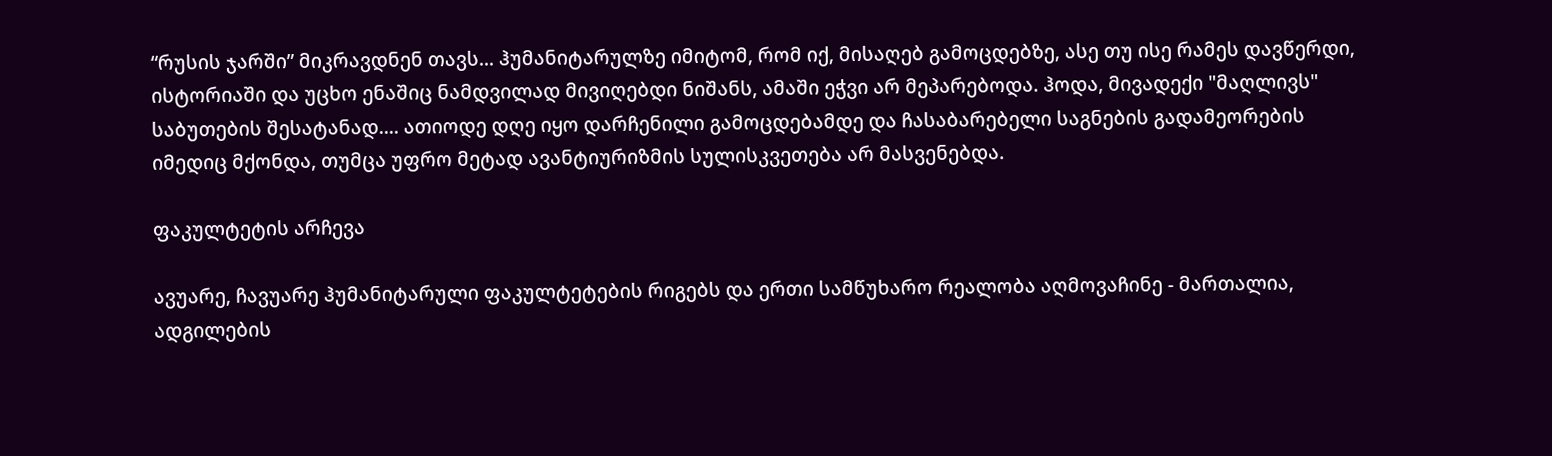“რუსის ჯარში” მიკრავდნენ თავს... ჰუმანიტარულზე იმიტომ, რომ იქ, მისაღებ გამოცდებზე, ასე თუ ისე რამეს დავწერდი, ისტორიაში და უცხო ენაშიც ნამდვილად მივიღებდი ნიშანს, ამაში ეჭვი არ მეპარებოდა. ჰოდა, მივადექი "მაღლივს" საბუთების შესატანად.... ათიოდე დღე იყო დარჩენილი გამოცდებამდე და ჩასაბარებელი საგნების გადამეორების იმედიც მქონდა, თუმცა უფრო მეტად ავანტიურიზმის სულისკვეთება არ მასვენებდა.

ფაკულტეტის არჩევა

ავუარე, ჩავუარე ჰუმანიტარული ფაკულტეტების რიგებს და ერთი სამწუხარო რეალობა აღმოვაჩინე - მართალია, ადგილების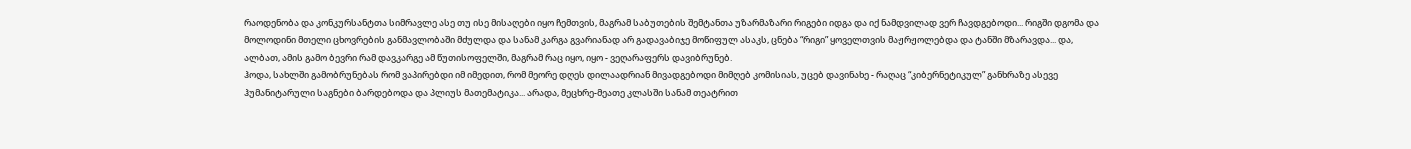რაოდენობა და კონკურსანტთა სიმრავლე ასე თუ ისე მისაღები იყო ჩემთვის, მაგრამ საბუთების შემტანთა უზარმაზარი რიგები იდგა და იქ ნამდვილად ვერ ჩავდგებოდი... რიგში დგომა და მოლოდინი მთელი ცხოვრების განმავლობაში მძულდა და სანამ კარგა გვარიანად არ გადავაბიჯე მოწიფულ ასაკს, ცნება “რიგი” ყოველთვის მაჟრჟოლებდა და ტანში მზარავდა... და, ალბათ, ამის გამო ბევრი რამ დავკარგე ამ წუთისოფელში, მაგრამ რაც იყო, იყო - ვეღარაფერს დავიბრუნებ.
ჰოდა, სახლში გამობრუნებას რომ ვაპირებდი იმ იმედით, რომ მეორე დღეს დილაადრიან მივადგებოდი მიმღებ კომისიას, უცებ დავინახე - რაღაც “კიბერნეტიკულ” განხრაზე ასევე ჰუმანიტარული საგნები ბარდებოდა და პლიუს მათემატიკა... არადა, მეცხრე-მეათე კლასში სანამ თეატრით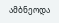ამბნეოდა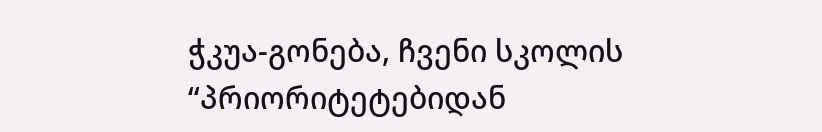ჭკუა-გონება, ჩვენი სკოლის “პრიორიტეტებიდან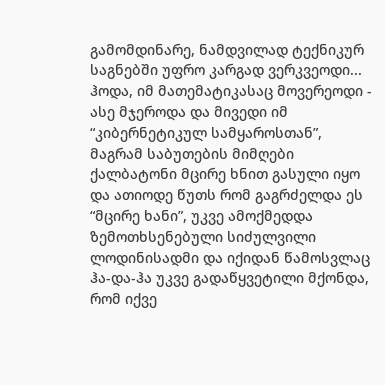გამომდინარე, ნამდვილად ტექნიკურ საგნებში უფრო კარგად ვერკვეოდი... ჰოდა, იმ მათემატიკასაც მოვერეოდი - ასე მჯეროდა და მივედი იმ “კიბერნეტიკულ სამყაროსთან”, მაგრამ საბუთების მიმღები ქალბატონი მცირე ხნით გასული იყო და ათიოდე წუთს რომ გაგრძელდა ეს “მცირე ხანი”, უკვე ამოქმედდა ზემოთხსენებული სიძულვილი ლოდინისადმი და იქიდან წამოსვლაც ჰა-და-ჰა უკვე გადაწყვეტილი მქონდა, რომ იქვე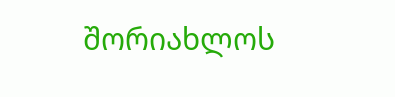შორიახლოს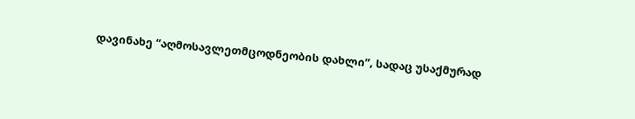დავინახე “აღმოსავლეთმცოდნეობის დახლი”, სადაც უსაქმურად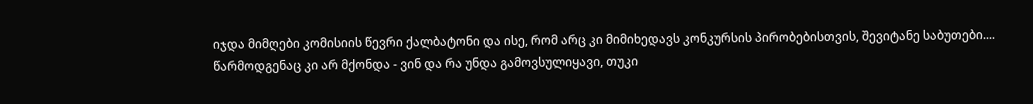იჯდა მიმღები კომისიის წევრი ქალბატონი და ისე, რომ არც კი მიმიხედავს კონკურსის პირობებისთვის, შევიტანე საბუთები....
წარმოდგენაც კი არ მქონდა - ვინ და რა უნდა გამოვსულიყავი, თუკი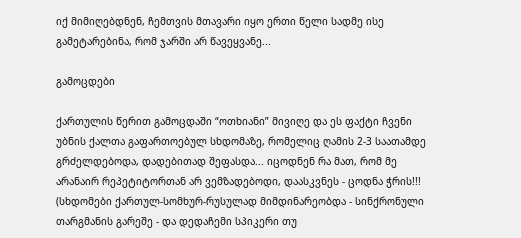იქ მიმიღებდნენ, ჩემთვის მთავარი იყო ერთი წელი სადმე ისე გამეტარებინა, რომ ჯარში არ წავეყვანე...

გამოცდები

ქართულის წერით გამოცდაში “ოთხიანი” მივიღე და ეს ფაქტი ჩვენი უბნის ქალთა გაფართოებულ სხდომაზე, რომელიც ღამის 2-3 საათამდე გრძელდებოდა, დადებითად შეფასდა... იცოდნენ რა მათ, რომ მე არანაირ რეპეტიტორთან არ ვემზადებოდი, დაასკვნეს - ცოდნა ჭრის!!!  (სხდომები ქართულ-სომხურ-რუსულად მიმდინარეობდა - სინქრონული თარგმანის გარეშე - და დედაჩემი სპიკერი თუ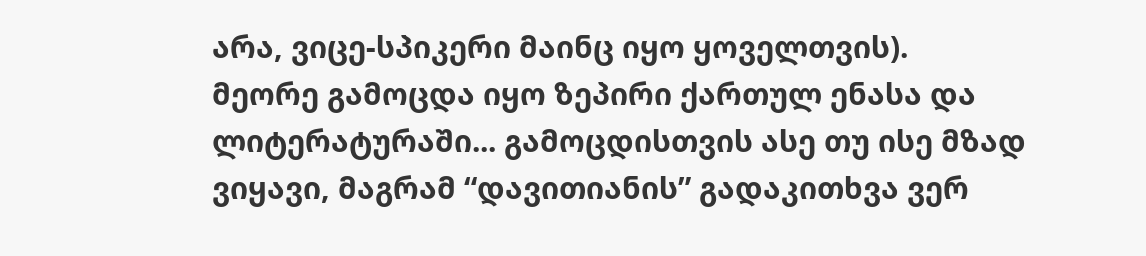არა, ვიცე-სპიკერი მაინც იყო ყოველთვის).
მეორე გამოცდა იყო ზეპირი ქართულ ენასა და ლიტერატურაში... გამოცდისთვის ასე თუ ისე მზად ვიყავი, მაგრამ “დავითიანის” გადაკითხვა ვერ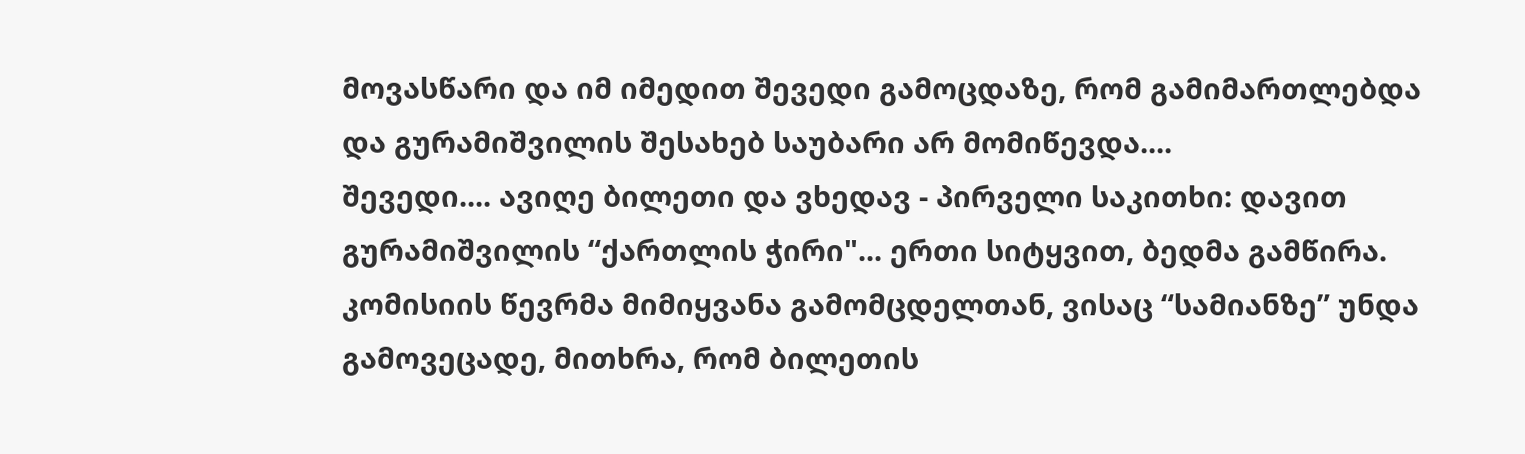მოვასწარი და იმ იმედით შევედი გამოცდაზე, რომ გამიმართლებდა და გურამიშვილის შესახებ საუბარი არ მომიწევდა....
შევედი.... ავიღე ბილეთი და ვხედავ - პირველი საკითხი: დავით გურამიშვილის “ქართლის ჭირი"... ერთი სიტყვით, ბედმა გამწირა.
კომისიის წევრმა მიმიყვანა გამომცდელთან, ვისაც “სამიანზე” უნდა გამოვეცადე, მითხრა, რომ ბილეთის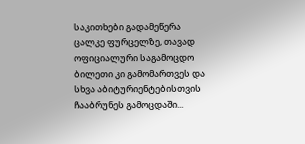საკითხები გადამეწერა ცალკე ფურცელზე, თავად ოფიციალური საგამოცდო ბილეთი კი გამომართვეს და სხვა აბიტურიენტებისთვის ჩააბრუნეს გამოცდაში...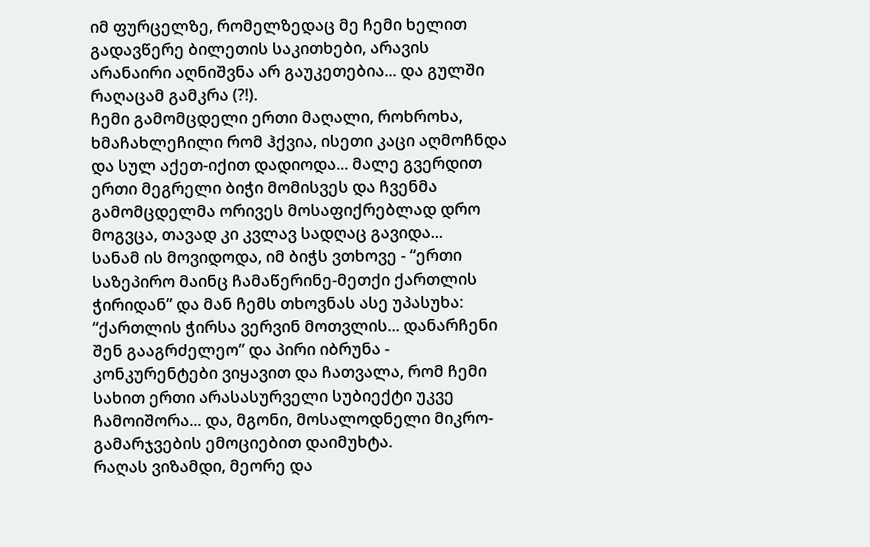იმ ფურცელზე, რომელზედაც მე ჩემი ხელით გადავწერე ბილეთის საკითხები, არავის არანაირი აღნიშვნა არ გაუკეთებია... და გულში რაღაცამ გამკრა (?!).
ჩემი გამომცდელი ერთი მაღალი, როხროხა, ხმაჩახლეჩილი რომ ჰქვია, ისეთი კაცი აღმოჩნდა და სულ აქეთ-იქით დადიოდა... მალე გვერდით ერთი მეგრელი ბიჭი მომისვეს და ჩვენმა გამომცდელმა ორივეს მოსაფიქრებლად დრო მოგვცა, თავად კი კვლავ სადღაც გავიდა...
სანამ ის მოვიდოდა, იმ ბიჭს ვთხოვე - “ერთი საზეპირო მაინც ჩამაწერინე-მეთქი ქართლის ჭირიდან” და მან ჩემს თხოვნას ასე უპასუხა: “ქართლის ჭირსა ვერვინ მოთვლის... დანარჩენი შენ გააგრძელეო” და პირი იბრუნა - კონკურენტები ვიყავით და ჩათვალა, რომ ჩემი სახით ერთი არასასურველი სუბიექტი უკვე ჩამოიშორა... და, მგონი, მოსალოდნელი მიკრო-გამარჯვების ემოციებით დაიმუხტა.
რაღას ვიზამდი, მეორე და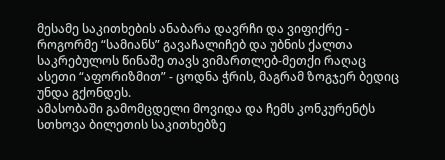მესამე საკითხების ანაბარა დავრჩი და ვიფიქრე - როგორმე “სამიანს” გავაჩალიჩებ და უბნის ქალთა საკრებულოს წინაშე თავს ვიმართლებ-მეთქი რაღაც ასეთი “აფორიზმით” - ცოდნა ჭრის, მაგრამ ზოგჯერ ბედიც უნდა გქონდეს.
ამასობაში გამომცდელი მოვიდა და ჩემს კონკურენტს სთხოვა ბილეთის საკითხებზე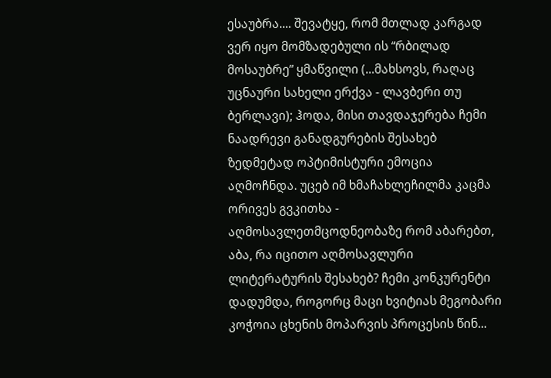ესაუბრა.... შევატყე, რომ მთლად კარგად ვერ იყო მომზადებული ის “რბილად მოსაუბრე” ყმაწვილი (...მახსოვს, რაღაც უცნაური სახელი ერქვა - ლავბერი თუ ბერლავი); ჰოდა, მისი თავდაჯერება ჩემი ნაადრევი განადგურების შესახებ ზედმეტად ოპტიმისტური ემოცია აღმოჩნდა. უცებ იმ ხმაჩახლეჩილმა კაცმა ორივეს გვკითხა - აღმოსავლეთმცოდნეობაზე რომ აბარებთ, აბა, რა იცითო აღმოსავლური ლიტერატურის შესახებ? ჩემი კონკურენტი დადუმდა, როგორც მაცი ხვიტიას მეგობარი კოჭოია ცხენის მოპარვის პროცესის წინ...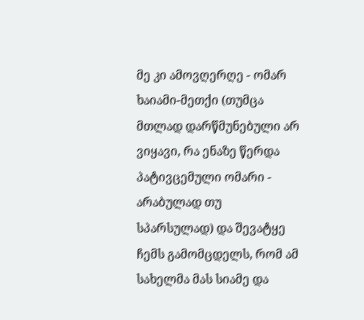მე კი ამოვღერღე - ომარ ხაიამი-მეთქი (თუმცა მთლად დარწმუნებული არ ვიყავი, რა ენაზე წერდა პატივცემული ომარი - არაბულად თუ სპარსულად) და შევატყე ჩემს გამომცდელს, რომ ამ სახელმა მას სიამე და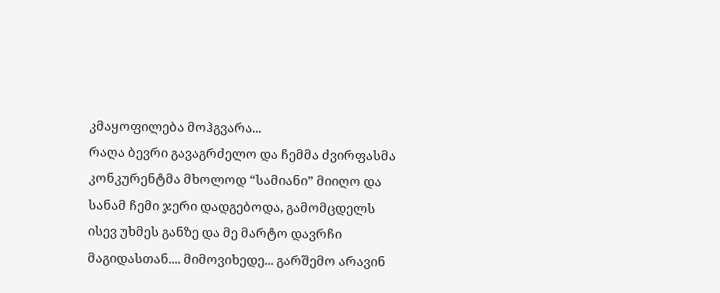კმაყოფილება მოჰგვარა...
რაღა ბევრი გავაგრძელო და ჩემმა ძვირფასმა კონკურენტმა მხოლოდ “სამიანი” მიიღო და სანამ ჩემი ჯერი დადგებოდა, გამომცდელს ისევ უხმეს განზე და მე მარტო დავრჩი მაგიდასთან.... მიმოვიხედე... გარშემო არავინ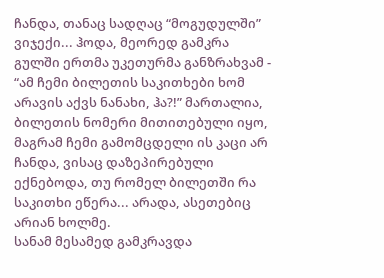ჩანდა, თანაც სადღაც “მოგუდულში” ვიჯექი... ჰოდა, მეორედ გამკრა გულში ერთმა უკეთურმა განზრახვამ - “ამ ჩემი ბილეთის საკითხები ხომ არავის აქვს ნანახი, ჰა?!” მართალია, ბილეთის ნომერი მითითებული იყო, მაგრამ ჩემი გამომცდელი ის კაცი არ ჩანდა, ვისაც დაზეპირებული ექნებოდა, თუ რომელ ბილეთში რა საკითხი ეწერა... არადა, ასეთებიც არიან ხოლმე.
სანამ მესამედ გამკრავდა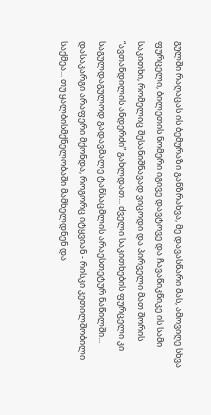გულში რაღაცას ის ბემურაზი განზრახვა, მე დავასწარი მას, ამოვიღე სხვა ფურცელი, ბილეთის ნომერი იგივე დავტოვე და ჩავაწიკწიკე ის სამი საკითხი, რომელიც შესანიშნავად ვიცოდი და პირველი მათ შორის “ავთანდილის ანდერძი” გახლდათ... ძველი საკითხების ფურცელი კი საგულდაგულოდ გადავმალე ტანსაცმლის არაესთეტურ ნაწილში...
დასაკარგი არაფერი მქონდა, როგორც იტყვიან - რისკი კეთილშობილი საქმეა... თუ ყალბისმქნელობაში მამხელდნენ და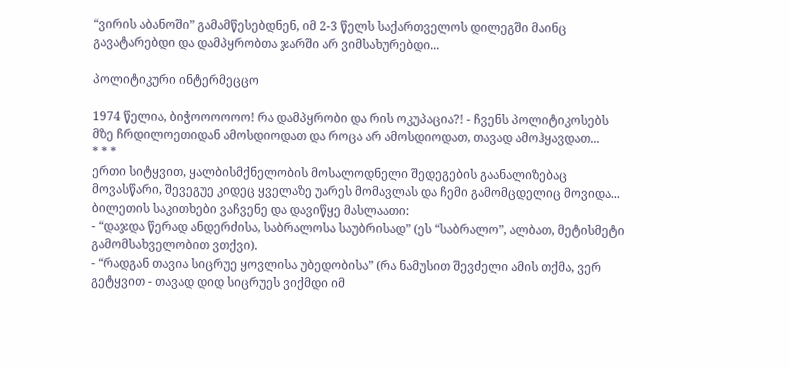“ვირის აბანოში” გამამწესებდნენ, იმ 2-3 წელს საქართველოს დილეგში მაინც გავატარებდი და დამპყრობთა ჯარში არ ვიმსახურებდი...

პოლიტიკური ინტერმეცცო

1974 წელია, ბიჭოოოოოო! რა დამპყრობი და რის ოკუპაცია?! - ჩვენს პოლიტიკოსებს მზე ჩრდილოეთიდან ამოსდიოდათ და როცა არ ამოსდიოდათ, თავად ამოჰყავდათ...
* * *
ერთი სიტყვით, ყალბისმქნელობის მოსალოდნელი შედეგების გაანალიზებაც მოვასწარი, შევეგუე კიდეც ყველაზე უარეს მომავლას და ჩემი გამომცდელიც მოვიდა...
ბილეთის საკითხები ვაჩვენე და დავიწყე მასლაათი:
- “დაჯდა წერად ანდერძისა, საბრალოსა საუბრისად” (ეს “საბრალო”, ალბათ, მეტისმეტი გამომსახველობით ვთქვი).
- “რადგან თავია სიცრუე ყოვლისა უბედობისა” (რა ნამუსით შევძელი ამის თქმა, ვერ გეტყვით - თავად დიდ სიცრუეს ვიქმდი იმ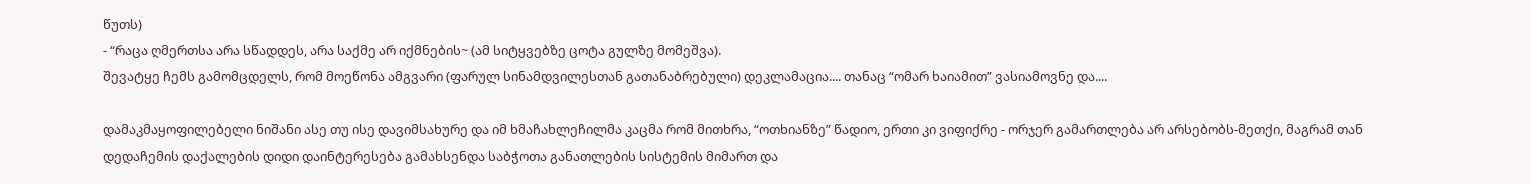წუთს)
- “რაცა ღმერთსა არა სწადდეს, არა საქმე არ იქმნების~ (ამ სიტყვებზე ცოტა გულზე მომეშვა).
შევატყე ჩემს გამომცდელს, რომ მოეწონა ამგვარი (ფარულ სინამდვილესთან გათანაბრებული) დეკლამაცია.... თანაც “ომარ ხაიამით” ვასიამოვნე და....

დამაკმაყოფილებელი ნიშანი ასე თუ ისე დავიმსახურე და იმ ხმაჩახლეჩილმა კაცმა რომ მითხრა, “ოთხიანზე” წადიო, ერთი კი ვიფიქრე - ორჯერ გამართლება არ არსებობს-მეთქი, მაგრამ თან დედაჩემის დაქალების დიდი დაინტერესება გამახსენდა საბჭოთა განათლების სისტემის მიმართ და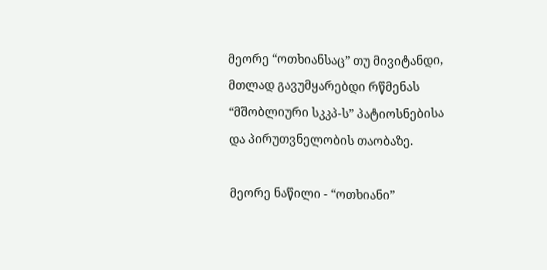მეორე “ოთხიანსაც” თუ მივიტანდი, მთლად გავუმყარებდი რწმენას “მშობლიური სკკპ-ს” პატიოსნებისა და პირუთვნელობის თაობაზე.

მეორე ნაწილი - “ოთხიანი”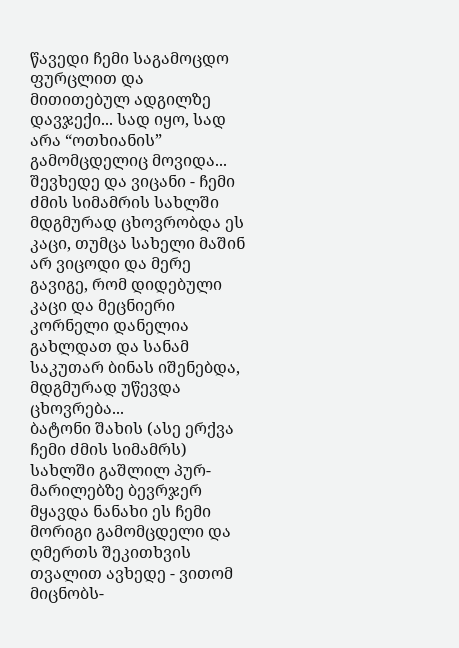წავედი ჩემი საგამოცდო ფურცლით და მითითებულ ადგილზე დავჯექი... სად იყო, სად არა “ოთხიანის” გამომცდელიც მოვიდა... შევხედე და ვიცანი - ჩემი ძმის სიმამრის სახლში მდგმურად ცხოვრობდა ეს კაცი, თუმცა სახელი მაშინ არ ვიცოდი და მერე გავიგე, რომ დიდებული კაცი და მეცნიერი კორნელი დანელია გახლდათ და სანამ საკუთარ ბინას იშენებდა, მდგმურად უწევდა ცხოვრება...
ბატონი შახის (ასე ერქვა ჩემი ძმის სიმამრს) სახლში გაშლილ პურ-მარილებზე ბევრჯერ მყავდა ნანახი ეს ჩემი მორიგი გამომცდელი და ღმერთს შეკითხვის თვალით ავხედე - ვითომ მიცნობს-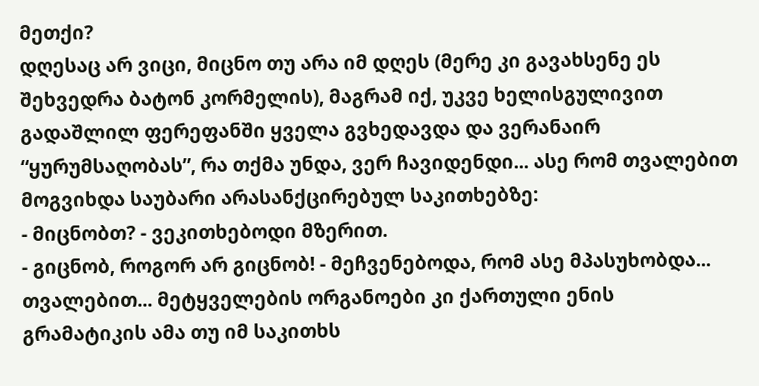მეთქი?
დღესაც არ ვიცი, მიცნო თუ არა იმ დღეს (მერე კი გავახსენე ეს შეხვედრა ბატონ კორმელის), მაგრამ იქ, უკვე ხელისგულივით გადაშლილ ფერეფანში ყველა გვხედავდა და ვერანაირ “ყურუმსაღობას”, რა თქმა უნდა, ვერ ჩავიდენდი... ასე რომ თვალებით მოგვიხდა საუბარი არასანქცირებულ საკითხებზე:
- მიცნობთ? - ვეკითხებოდი მზერით.
- გიცნობ, როგორ არ გიცნობ! - მეჩვენებოდა, რომ ასე მპასუხობდა... თვალებით... მეტყველების ორგანოები კი ქართული ენის გრამატიკის ამა თუ იმ საკითხს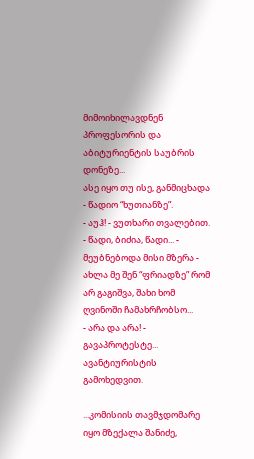მიმოიხილავდნენ პროფესორის და აბიტურიენტის საუბრის დონეზე...
ასე იყო თუ ისე, განმიცხადა - წადიო “ხუთიანზე”.
- აუჰ! - ვუთხარი თვალებით.
- წადი, ბიძია, წადი... - მეუბნებოდა მისი მზერა - ახლა მე შენ “ფრიადზე” რომ არ გაგიშვა, შახი ხომ ღვინოში ჩამახრჩობსო...
- არა და არა! - გავაპროტესტე... ავანტიურისტის გამოხედვით.

...კომისიის თავმჯდომარე იყო მზექალა შანიძე,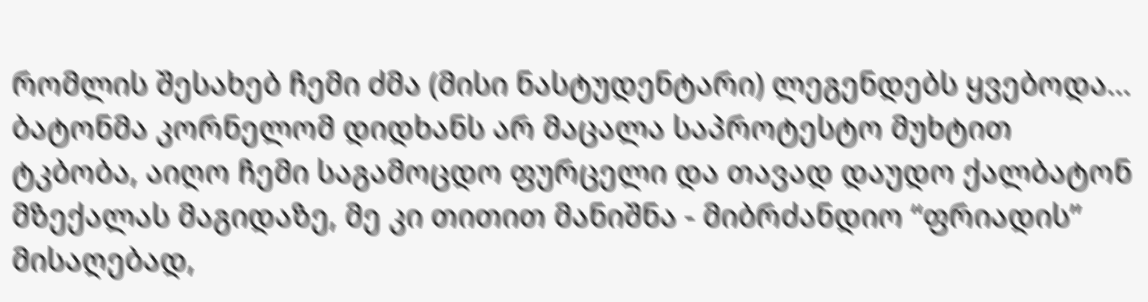რომლის შესახებ ჩემი ძმა (მისი ნასტუდენტარი) ლეგენდებს ყვებოდა...
ბატონმა კორნელომ დიდხანს არ მაცალა საპროტესტო მუხტით ტკბობა, აიღო ჩემი საგამოცდო ფურცელი და თავად დაუდო ქალბატონ მზექალას მაგიდაზე, მე კი თითით მანიშნა - მიბრძანდიო “ფრიადის” მისაღებად,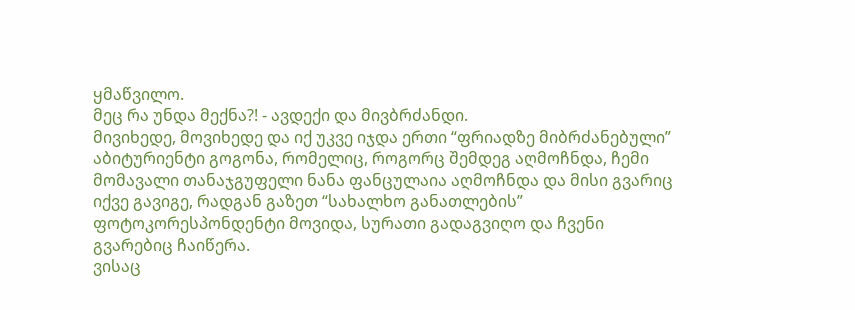ყმაწვილო.
მეც რა უნდა მექნა?! - ავდექი და მივბრძანდი.
მივიხედე, მოვიხედე და იქ უკვე იჯდა ერთი “ფრიადზე მიბრძანებული” აბიტურიენტი გოგონა, რომელიც, როგორც შემდეგ აღმოჩნდა, ჩემი მომავალი თანაჯგუფელი ნანა ფანცულაია აღმოჩნდა და მისი გვარიც იქვე გავიგე, რადგან გაზეთ “სახალხო განათლების” ფოტოკორესპონდენტი მოვიდა, სურათი გადაგვიღო და ჩვენი გვარებიც ჩაიწერა.
ვისაც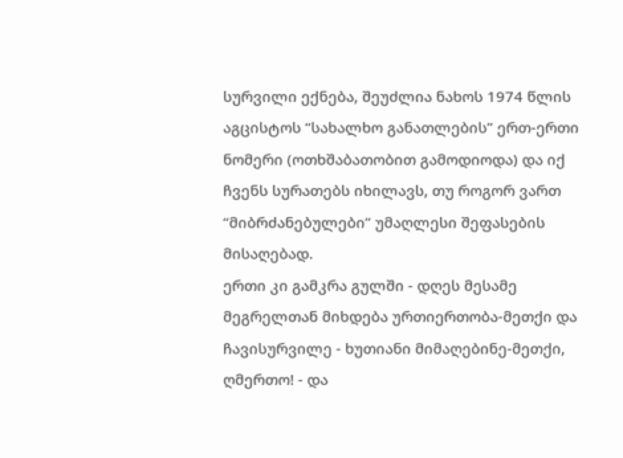სურვილი ექნება, შეუძლია ნახოს 1974 წლის აგცისტოს “სახალხო განათლების” ერთ-ერთი ნომერი (ოთხშაბათობით გამოდიოდა) და იქ ჩვენს სურათებს იხილავს, თუ როგორ ვართ “მიბრძანებულები” უმაღლესი შეფასების მისაღებად.
ერთი კი გამკრა გულში - დღეს მესამე მეგრელთან მიხდება ურთიერთობა-მეთქი და ჩავისურვილე - ხუთიანი მიმაღებინე-მეთქი, ღმერთო! - და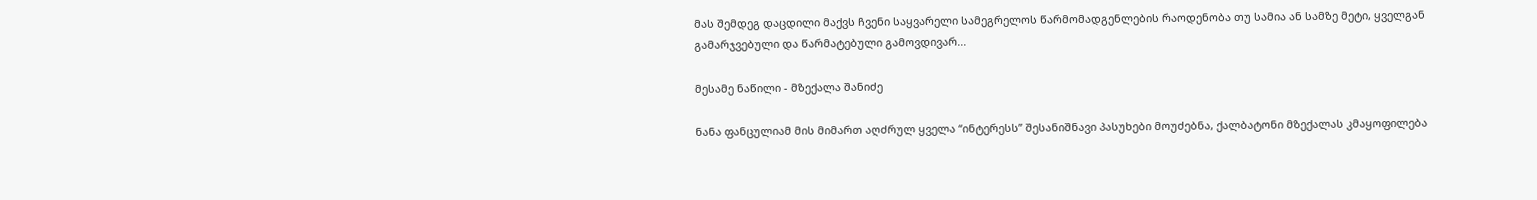მას შემდეგ დაცდილი მაქვს ჩვენი საყვარელი სამეგრელოს წარმომადგენლების რაოდენობა თუ სამია ან სამზე მეტი, ყველგან გამარჯვებული და წარმატებული გამოვდივარ...

მესამე ნაწილი - მზექალა შანიძე

ნანა ფანცულიამ მის მიმართ აღძრულ ყველა “ინტერესს” შესანიშნავი პასუხები მოუძებნა, ქალბატონი მზექალას კმაყოფილება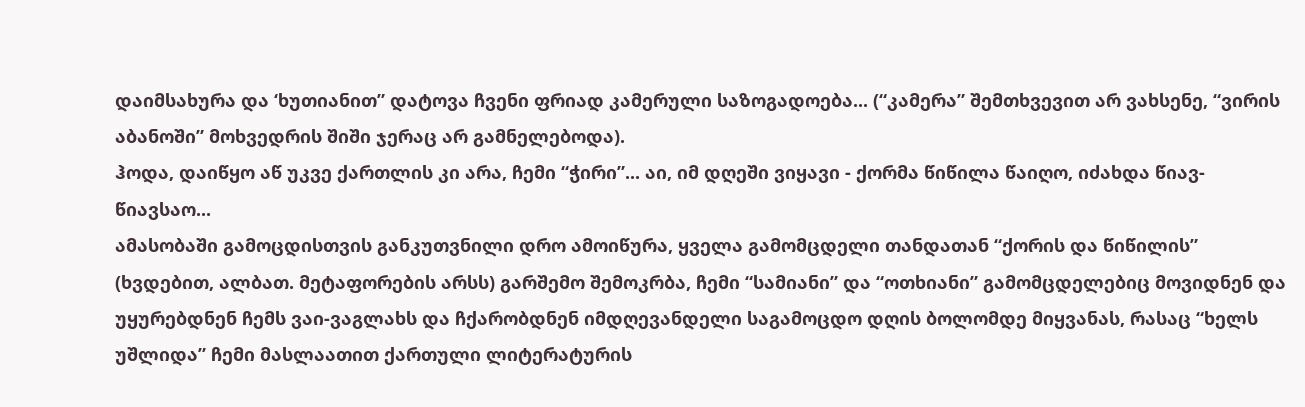დაიმსახურა და ‘ხუთიანით” დატოვა ჩვენი ფრიად კამერული საზოგადოება... (“კამერა” შემთხვევით არ ვახსენე, “ვირის აბანოში” მოხვედრის შიში ჯერაც არ გამნელებოდა).
ჰოდა, დაიწყო აწ უკვე ქართლის კი არა, ჩემი “ჭირი”... აი, იმ დღეში ვიყავი - ქორმა წიწილა წაიღო, იძახდა წიავ-წიავსაო...
ამასობაში გამოცდისთვის განკუთვნილი დრო ამოიწურა, ყველა გამომცდელი თანდათან “ქორის და წიწილის” (ხვდებით, ალბათ. მეტაფორების არსს) გარშემო შემოკრბა, ჩემი “სამიანი” და “ოთხიანი” გამომცდელებიც მოვიდნენ და უყურებდნენ ჩემს ვაი-ვაგლახს და ჩქარობდნენ იმდღევანდელი საგამოცდო დღის ბოლომდე მიყვანას, რასაც “ხელს უშლიდა” ჩემი მასლაათით ქართული ლიტერატურის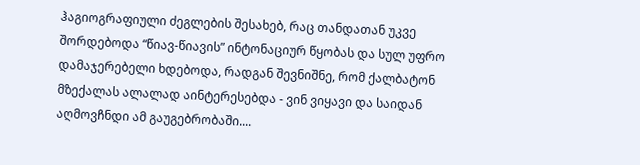ჰაგიოგრაფიული ძეგლების შესახებ, რაც თანდათან უკვე შორდებოდა “წიავ-წიავის” ინტონაციურ წყობას და სულ უფრო დამაჯერებელი ხდებოდა, რადგან შევნიშნე, რომ ქალბატონ მზექალას ალალად აინტერესებდა - ვინ ვიყავი და საიდან აღმოვჩნდი ამ გაუგებრობაში....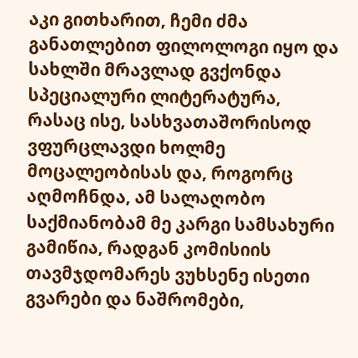აკი გითხარით, ჩემი ძმა განათლებით ფილოლოგი იყო და სახლში მრავლად გვქონდა სპეციალური ლიტერატურა, რასაც ისე, სასხვათაშორისოდ ვფურცლავდი ხოლმე მოცალეობისას და, როგორც აღმოჩნდა, ამ სალაღობო საქმიანობამ მე კარგი სამსახური გამიწია, რადგან კომისიის თავმჯდომარეს ვუხსენე ისეთი გვარები და ნაშრომები,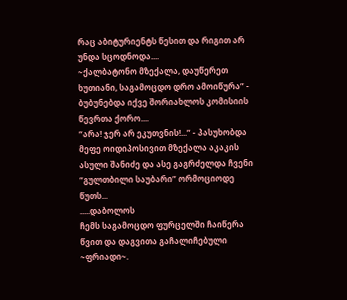რაც აბიტურიენტს წესით და რიგით არ უნდა სცოდნოდა....
~ქალბატონო მზექალა, დაუწერეთ ხუთიანი, საგამოცდო დრო ამოიწურა” - ბუბუნებდა იქვე შორიახლოს კომისიის წევრთა ქორო....
“არა! ჯერ არ ეკუთვნის!...” - პასუხობდა  მეფე ოიდიპოსივით მზექალა აკაკის ასული შანიძე და ასე გაგრძელდა ჩვენი “გულთბილი საუბარი” ორმოციოდე წუთს...
.....დაბოლოს
ჩემს საგამოცდო ფურცელში ჩაიწერა წვით და დაგვითა გაჩალიჩებული ~ფრიადი~.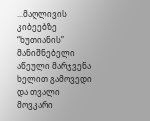...მაღლივის კიბეებზე “ხუთიანის” მანიშნებელი აწეული მარჯვენა ხელით გამოვედი და თვალი მოვკარი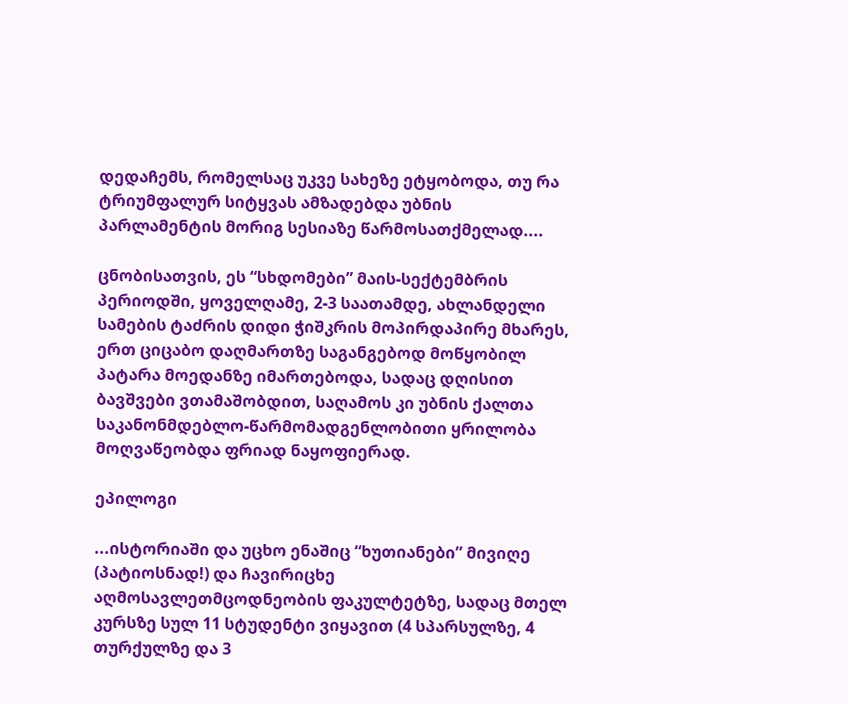დედაჩემს, რომელსაც უკვე სახეზე ეტყობოდა, თუ რა ტრიუმფალურ სიტყვას ამზადებდა უბნის პარლამენტის მორიგ სესიაზე წარმოსათქმელად....

ცნობისათვის, ეს “სხდომები” მაის-სექტემბრის პერიოდში, ყოველღამე, 2-3 საათამდე, ახლანდელი სამების ტაძრის დიდი ჭიშკრის მოპირდაპირე მხარეს, ერთ ციცაბო დაღმართზე საგანგებოდ მოწყობილ პატარა მოედანზე იმართებოდა, სადაც დღისით ბავშვები ვთამაშობდით, საღამოს კი უბნის ქალთა საკანონმდებლო-წარმომადგენლობითი ყრილობა მოღვაწეობდა ფრიად ნაყოფიერად.

ეპილოგი

...ისტორიაში და უცხო ენაშიც “ხუთიანები” მივიღე (პატიოსნად!) და ჩავირიცხე აღმოსავლეთმცოდნეობის ფაკულტეტზე, სადაც მთელ კურსზე სულ 11 სტუდენტი ვიყავით (4 სპარსულზე, 4 თურქულზე და 3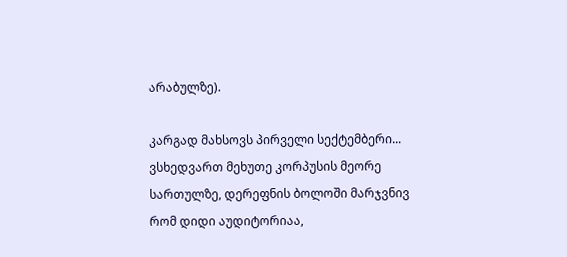არაბულზე).

კარგად მახსოვს პირველი სექტემბერი...
ვსხედვართ მეხუთე კორპუსის მეორე სართულზე, დერეფნის ბოლოში მარჯვნივ რომ დიდი აუდიტორიაა,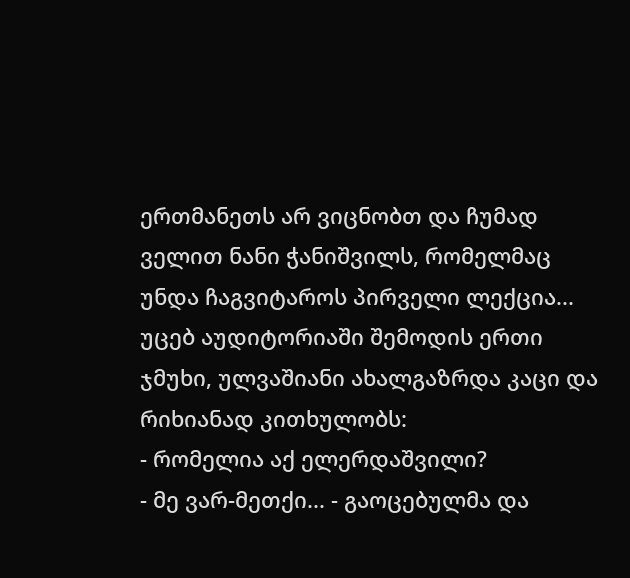ერთმანეთს არ ვიცნობთ და ჩუმად ველით ნანი ჭანიშვილს, რომელმაც უნდა ჩაგვიტაროს პირველი ლექცია...
უცებ აუდიტორიაში შემოდის ერთი ჯმუხი, ულვაშიანი ახალგაზრდა კაცი და რიხიანად კითხულობს:
- რომელია აქ ელერდაშვილი?
- მე ვარ-მეთქი... - გაოცებულმა და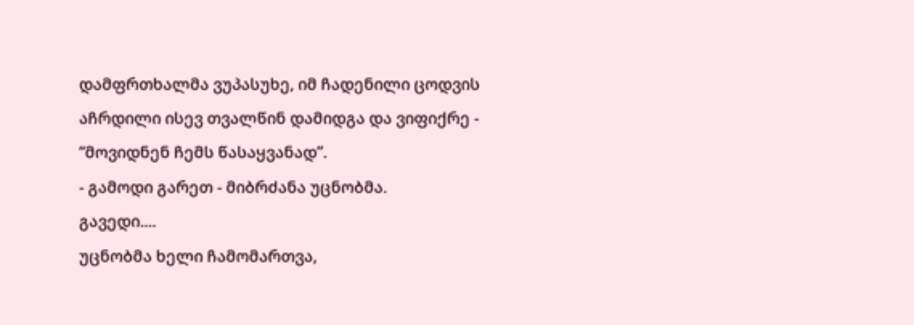დამფრთხალმა ვუპასუხე, იმ ჩადენილი ცოდვის აჩრდილი ისევ თვალწინ დამიდგა და ვიფიქრე - “მოვიდნენ ჩემს წასაყვანად”.
- გამოდი გარეთ - მიბრძანა უცნობმა.
გავედი....
უცნობმა ხელი ჩამომართვა,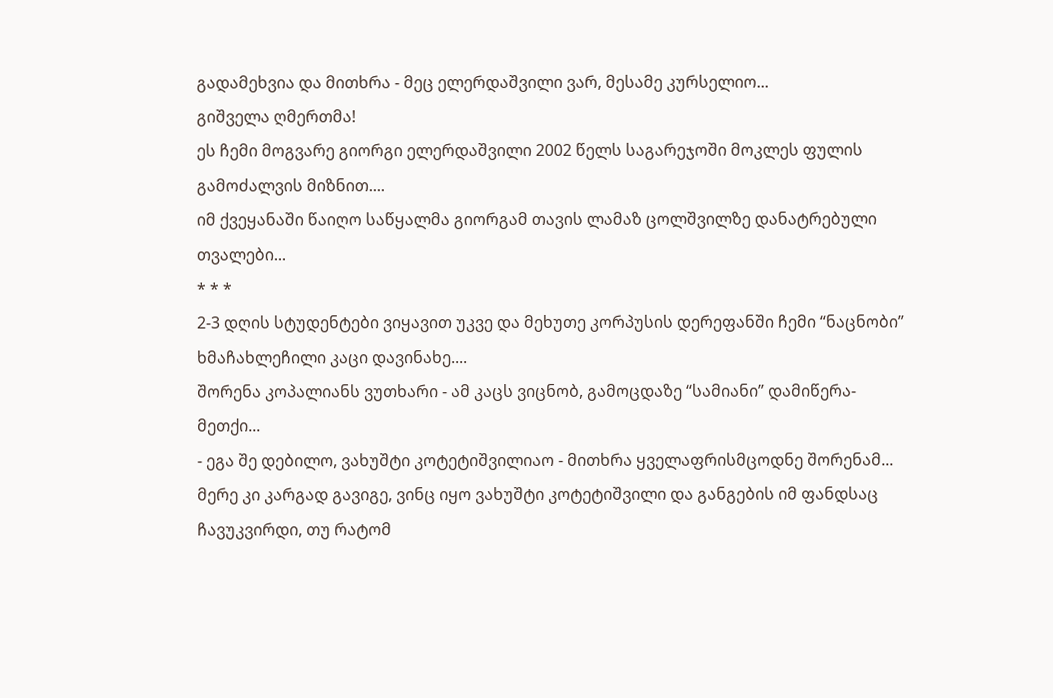გადამეხვია და მითხრა - მეც ელერდაშვილი ვარ, მესამე კურსელიო...
გიშველა ღმერთმა!
ეს ჩემი მოგვარე გიორგი ელერდაშვილი 2002 წელს საგარეჯოში მოკლეს ფულის გამოძალვის მიზნით....
იმ ქვეყანაში წაიღო საწყალმა გიორგამ თავის ლამაზ ცოლშვილზე დანატრებული თვალები...
* * *
2-3 დღის სტუდენტები ვიყავით უკვე და მეხუთე კორპუსის დერეფანში ჩემი “ნაცნობი” ხმაჩახლეჩილი კაცი დავინახე....
შორენა კოპალიანს ვუთხარი - ამ კაცს ვიცნობ, გამოცდაზე “სამიანი” დამიწერა-მეთქი...
- ეგა შე დებილო, ვახუშტი კოტეტიშვილიაო - მითხრა ყველაფრისმცოდნე შორენამ...
მერე კი კარგად გავიგე, ვინც იყო ვახუშტი კოტეტიშვილი და განგების იმ ფანდსაც ჩავუკვირდი, თუ რატომ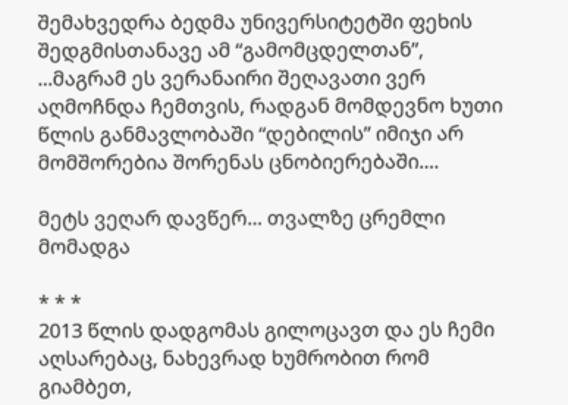შემახვედრა ბედმა უნივერსიტეტში ფეხის შედგმისთანავე ამ “გამომცდელთან”, ...მაგრამ ეს ვერანაირი შეღავათი ვერ აღმოჩნდა ჩემთვის, რადგან მომდევნო ხუთი წლის განმავლობაში “დებილის” იმიჯი არ მომშორებია შორენას ცნობიერებაში....

მეტს ვეღარ დავწერ... თვალზე ცრემლი მომადგა

* * *
2013 წლის დადგომას გილოცავთ და ეს ჩემი აღსარებაც, ნახევრად ხუმრობით რომ გიამბეთ,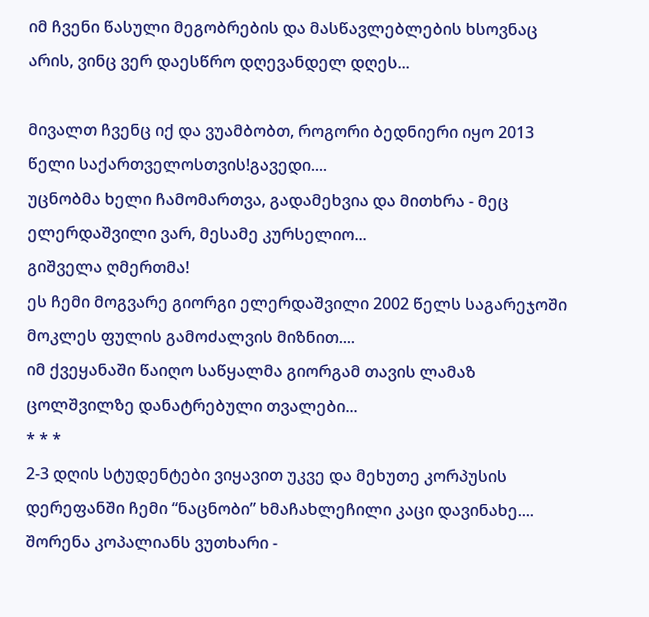იმ ჩვენი წასული მეგობრების და მასწავლებლების ხსოვნაც არის, ვინც ვერ დაესწრო დღევანდელ დღეს...

მივალთ ჩვენც იქ და ვუამბობთ, როგორი ბედნიერი იყო 2013 წელი საქართველოსთვის!გავედი....
უცნობმა ხელი ჩამომართვა, გადამეხვია და მითხრა - მეც ელერდაშვილი ვარ, მესამე კურსელიო...
გიშველა ღმერთმა!
ეს ჩემი მოგვარე გიორგი ელერდაშვილი 2002 წელს საგარეჯოში მოკლეს ფულის გამოძალვის მიზნით....
იმ ქვეყანაში წაიღო საწყალმა გიორგამ თავის ლამაზ ცოლშვილზე დანატრებული თვალები...
* * *
2-3 დღის სტუდენტები ვიყავით უკვე და მეხუთე კორპუსის დერეფანში ჩემი “ნაცნობი” ხმაჩახლეჩილი კაცი დავინახე....
შორენა კოპალიანს ვუთხარი -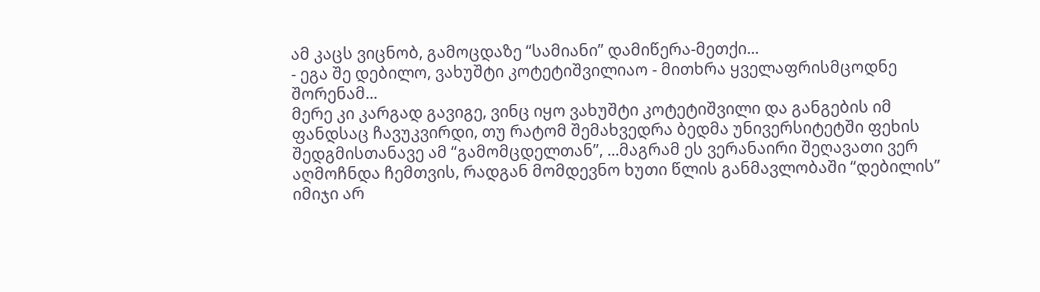ამ კაცს ვიცნობ, გამოცდაზე “სამიანი” დამიწერა-მეთქი...
- ეგა შე დებილო, ვახუშტი კოტეტიშვილიაო - მითხრა ყველაფრისმცოდნე შორენამ...
მერე კი კარგად გავიგე, ვინც იყო ვახუშტი კოტეტიშვილი და განგების იმ ფანდსაც ჩავუკვირდი, თუ რატომ შემახვედრა ბედმა უნივერსიტეტში ფეხის შედგმისთანავე ამ “გამომცდელთან”, ...მაგრამ ეს ვერანაირი შეღავათი ვერ აღმოჩნდა ჩემთვის, რადგან მომდევნო ხუთი წლის განმავლობაში “დებილის” იმიჯი არ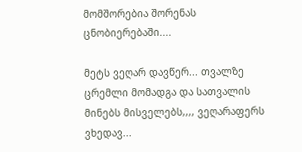მომშორებია შორენას ცნობიერებაში....

მეტს ვეღარ დავწერ... თვალზე ცრემლი მომადგა და სათვალის მინებს მისველებს,,,, ვეღარაფერს ვხედავ...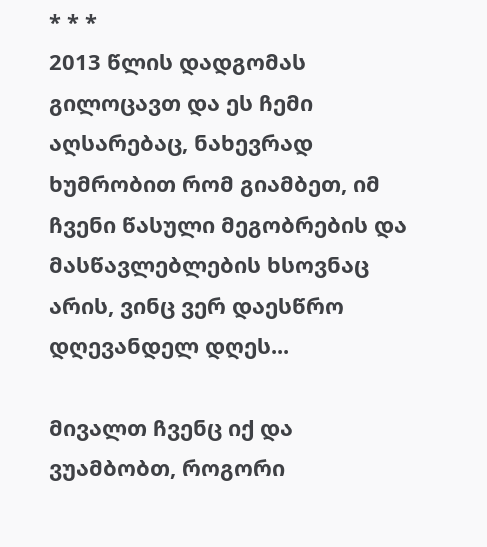* * *
2013 წლის დადგომას გილოცავთ და ეს ჩემი აღსარებაც, ნახევრად ხუმრობით რომ გიამბეთ, იმ ჩვენი წასული მეგობრების და მასწავლებლების ხსოვნაც არის, ვინც ვერ დაესწრო დღევანდელ დღეს...

მივალთ ჩვენც იქ და ვუამბობთ, როგორი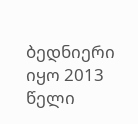ბედნიერი იყო 2013 წელი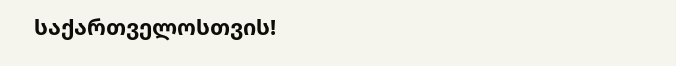საქართველოსთვის!